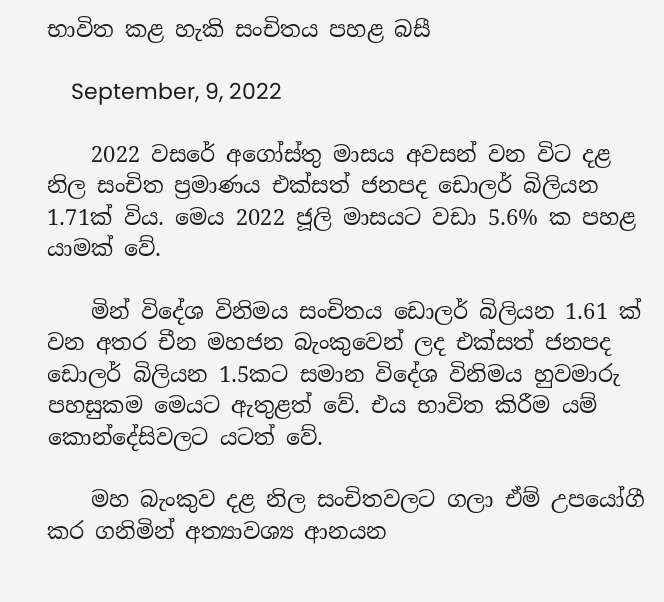භාවිත කළ හැකි සංචිතය පහළ බසී

    September, 9, 2022

    2022 වසරේ අගෝස්තු මාසය අවසන් වන විට දළ නිල සංචිත ප්‍රමාණය එක්සත් ජනපද ඩොලර් බිලියන 1.71ක් විය. මෙය 2022 ජූලි මාසයට වඩා 5.6% ක පහළ යාමක් වේ.

    මින් විදේශ විනිමය සංචිතය ඩොලර් බිලියන 1.61 ක් වන අතර චීන මහජන බැංකුවෙන් ලද එක්සත් ජනපද ඩොලර් බිලියන 1.5කට සමාන විදේශ විනිමය හුවමාරු පහසුකම මෙයට ඇතුළත් වේ. එය භාවිත කිරීම යම් කොන්දේසිවලට යටත් වේ.

    මහ බැංකුව දළ නිල සංචිතවලට ගලා ඒම් උපයෝගී කර ගනිමින් අත්‍යාවශ්‍ය ආනයන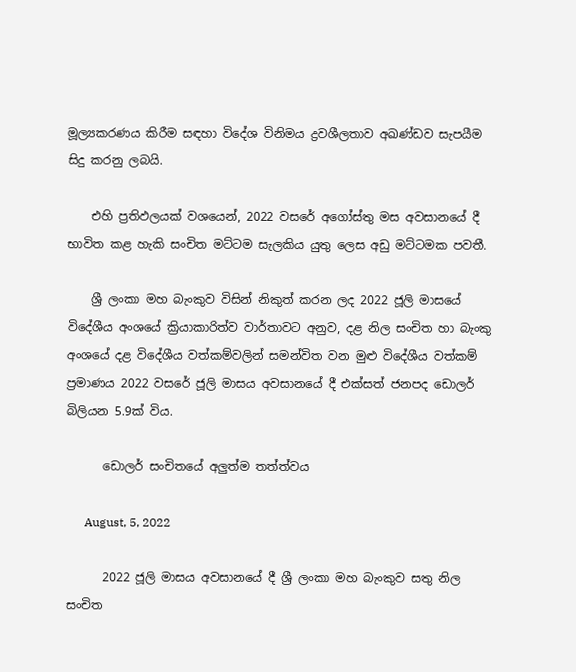මූල්‍යකරණය කිරීම සඳහා විදේශ විනිමය ද්‍රවශීලතාව අඛණ්ඩව සැපයීම සිදු කරනු ලබයි.

    එහි ප්‍රතිඵලයක් වශයෙන්, 2022 වසරේ අගෝස්තු මස අවසානයේ දී භාවිත කළ හැකි සංචිත මට්ටම සැලකිය යුතු ලෙස අඩු මට්ටමක පවතී.

    ශ්‍රී ලංකා මහ බැංකුව විසින් නිකුත් කරන ලද 2022 ජූලි මාසයේ විදේශීය අංශයේ ක්‍රියාකාරිත්ව වාර්තාවට අනුව, දළ නිල සංචිත හා බැංකු අංශයේ දළ විදේශීය වත්කම්වලින් සමන්විත වන මුළු විදේශීය වත්කම් ප්‍රමාණය 2022 වසරේ ජූලි මාසය අවසානයේ දී එක්සත් ජනපද ඩොලර් බිලියන 5.9ක් විය.

      ඩොලර් සංචිතයේ අලුත්ම තත්ත්වය

      August, 5, 2022

      2022 ජූලි මාසය අවසානයේ දී ශ්‍රී ලංකා මහ බැංකුව සතු නිල සංචිත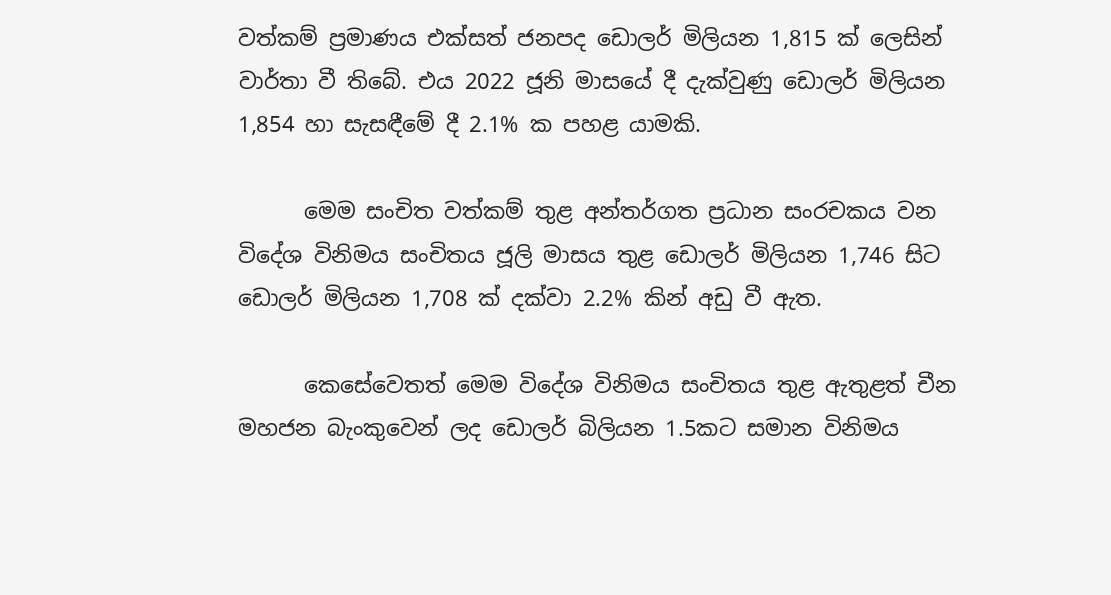වත්කම් ප්‍රමාණය එක්සත් ජනපද ඩොලර් මිලියන 1,815 ක් ලෙසින් වාර්තා වී තිබේ. එය 2022 ජූනි මාසයේ දී දැක්වුණු ඩොලර් මිලියන 1,854 හා සැසඳීමේ දී 2.1% ක පහළ යාමකි.

      මෙම සංචිත වත්කම් තුළ අන්තර්ගත ප්‍රධාන සංරචකය වන විදේශ විනිමය සංචිතය ජූලි මාසය තුළ ඩොලර් මිලියන 1,746 සිට ඩොලර් මිලියන 1,708 ක් දක්වා 2.2% කින් අඩු වී ඇත.

      කෙසේවෙතත් මෙම විදේශ විනිමය සංචිතය තුළ ඇතුළත් චීන මහජන බැංකුවෙන් ලද ඩොලර් බිලියන 1.5කට සමාන විනිමය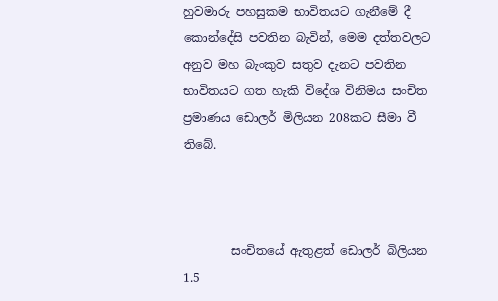හුවමාරු පහසුකම භාවිතයට ගැනීමේ දී කොන්දේසි පවතින බැවින්, මෙම දත්තවලට අනුව මහ බැංකුව සතුව දැනට පවතින භාවිතයට ගත හැකි විදේශ විනිමය සංචිත ප්‍රමාණය ඩොලර් මිලියන 208කට සීමා වී තිබේ.



        සංචිතයේ ඇතුළත් ඩොලර් බිලියන 1.5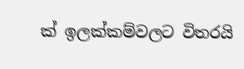ක් ඉලක්කම්වලට විතරයි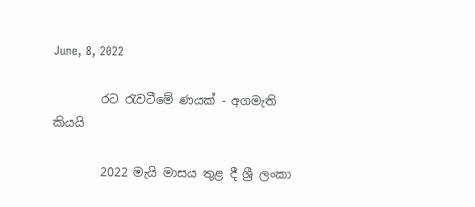June, 8, 2022

        රට රැවටීමේ ණයක් - අගමැති කියයි

        2022 මැයි මාසය තුළ දී ශ්‍රී ලංකා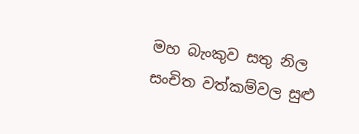මහ බැංකුව සතු නිල සංචිත වත්කම්වල සුළු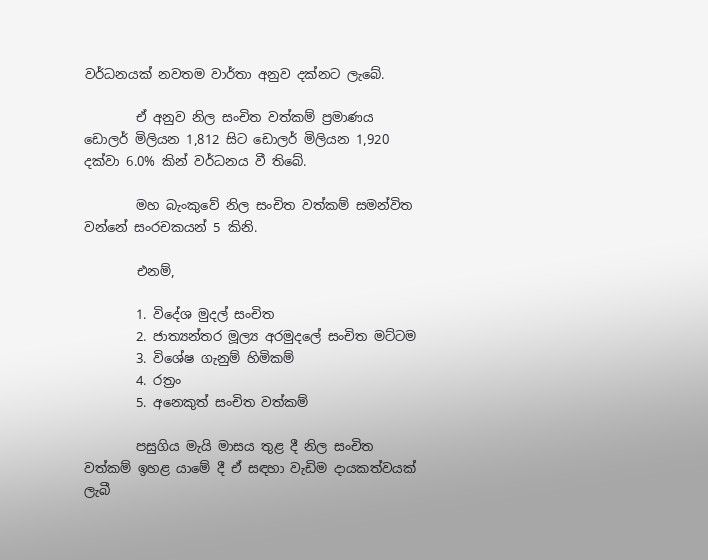වර්ධනයක් නවතම වාර්තා අනුව දක්නට ලැබේ.

        ඒ අනුව නිල සංචිත වත්කම් ප්‍රමාණය ඩොලර් මිලියන 1,812 සිට ඩොලර් මිලියන 1,920 දක්වා 6.0% කින් වර්ධනය වී තිබේ.

        මහ බැංකුවේ නිල සංචිත වත්කම් සමන්විත වන්නේ සංරචකයන් 5 කිනි.

        එනම්,

        1. විදේශ මුදල් සංචිත
        2. ජාත්‍යන්තර මූල්‍ය අරමුදලේ සංචිත මට්ටම
        3. විශේෂ ගැනුම් හිමිකම්
        4. රත්‍රං
        5. අනෙකුත් සංචිත වත්කම්

        පසුගිය මැයි මාසය තුළ දී නිල සංචිත වත්කම් ඉහළ යාමේ දී ඒ සඳහා වැඩිම දායකත්වයක් ලැබී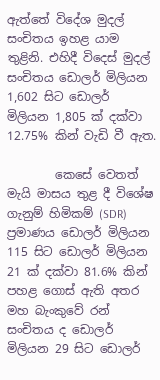ඇත්තේ විදේශ මුදල් සංචිතය ඉහළ යාම තුළිනි. එහිදී විදෙස් මුදල් සංචිතය ඩොලර් මිලියන 1,602 සිට ඩොලර් මිලියන 1,805 ක් දක්වා 12.75% කින් වැඩි වී ඇත.

        කෙසේ වෙතත් මැයි මාසය තුළ දී විශේෂ ගැනුම් හිමිකම් (SDR) ප්‍රමාණය ඩොලර් මිලියන 115 සිට ඩොලර් මිලියන 21 ක් දක්වා 81.6% කින් පහළ ගොස් ඇති අතර මහ බැංකුවේ රන් සංචිතය ද ඩොලර් මිලියන 29 සිට ඩොලර්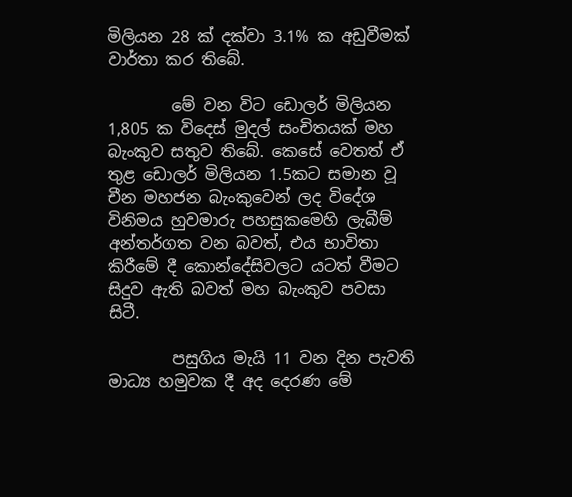මිලියන 28 ක් දක්වා 3.1% ක අඩුවීමක් වාර්තා කර තිබේ.

        මේ වන විට ඩොලර් මිලියන 1,805 ක විදෙස් මුදල් සංචිතයක් මහ බැංකුව සතුව තිබේ. කෙසේ වෙතත් ඒ තුළ ඩොලර් මිලියන 1.5කට සමාන වූ චීන මහජන බැංකුවෙන් ලද විදේශ විනිමය හුවමාරු පහසුකමෙහි ලැබීම් අන්තර්ගත වන බවත්, එය භාවිතා කිරීමේ දී කොන්දේසිවලට යටත් වීමට සිදුව ඇති බවත් මහ බැංකුව පවසා සිටී.

        පසුගිය මැයි 11 වන දින පැවති මාධ්‍ය හමුවක දී අද දෙරණ මේ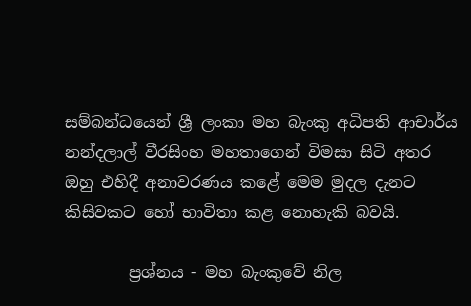සම්බන්ධයෙන් ශ්‍රී ලංකා මහ බැංකු අධිපති ආචාර්ය නන්දලාල් වීරසිංහ මහතාගෙන් විමසා සිටි අතර ඔහු එහිදී අනාවරණය කළේ මෙම මුදල දැනට කිසිවකට හෝ භාවිතා කළ නොහැකි බවයි.

        ප්‍රශ්නය - මහ බැංකුවේ නිල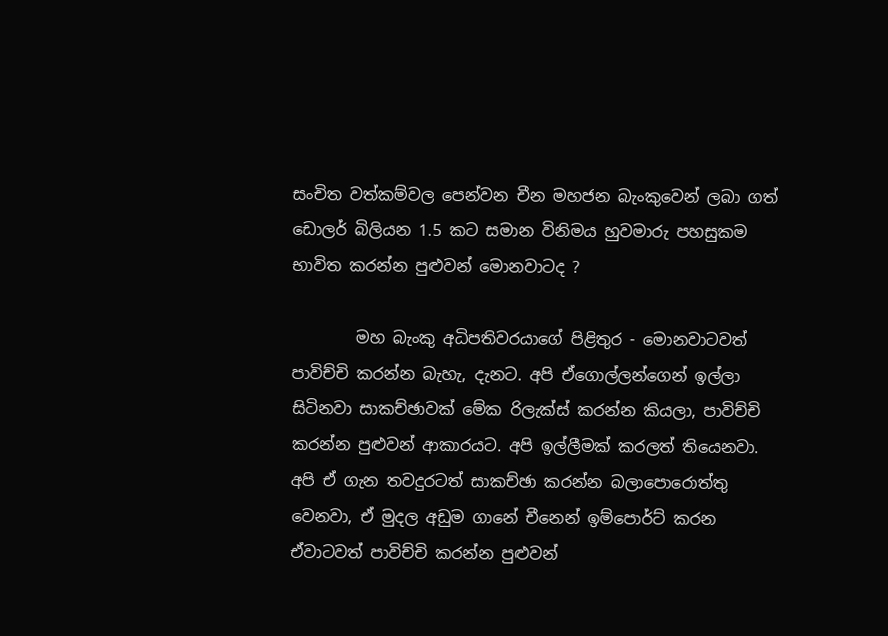සංචිත වත්කම්වල පෙන්වන චීන මහජන බැංකුවෙන් ලබා ගත් ඩොලර් බිලියන 1.5 කට සමාන විනිමය හුවමාරු පහසුකම භාවිත කරන්න පුළුවන් මොනවාටද ?

        මහ බැංකු අධිපතිවරයාගේ පිළිතුර - මොනවාටවත් පාවිච්චි කරන්න බැහැ, දැනට. අපි ඒගොල්ලන්ගෙන් ඉල්ලා සිටිනවා සාකච්ඡාවක් මේක රිලැක්ස් කරන්න කියලා, පාවිච්චි කරන්න පුළුවන් ආකාරයට. අපි ඉල්ලීමක් කරලත් තියෙනවා. අපි ඒ ගැන තවදුරටත් සාකච්ඡා කරන්න බලාපොරොත්තු වෙනවා, ඒ මුදල අඩුම ගානේ චීනෙන් ඉම්පොර්ට් කරන ඒවාටවත් පාවිච්චි කරන්න පුළුවන්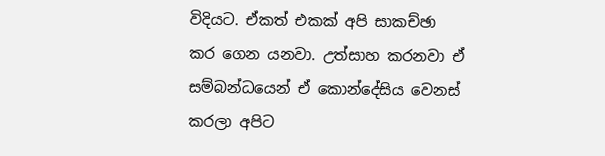විදියට. ඒකත් එකක් අපි සාකච්ඡා කර ගෙන යනවා. උත්සාහ කරනවා ඒ සම්බන්ධයෙන් ඒ කොන්දේසිය වෙනස් කරලා අපිට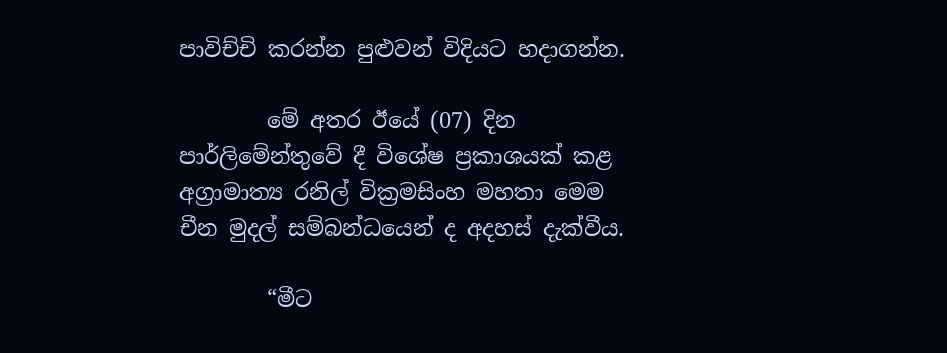පාවිච්චි කරන්න පුළුවන් විදියට හදාගන්න.

        මේ අතර ඊයේ (07) දින පාර්ලිමේන්තුවේ දී විශේෂ ප්‍රකාශයක් කළ අග්‍රාමාත්‍ය රනිල් වික්‍රමසිංහ මහතා මෙම චීන මුදල් සම්බන්ධයෙන් ද අදහස් දැක්වීය.

        “මීට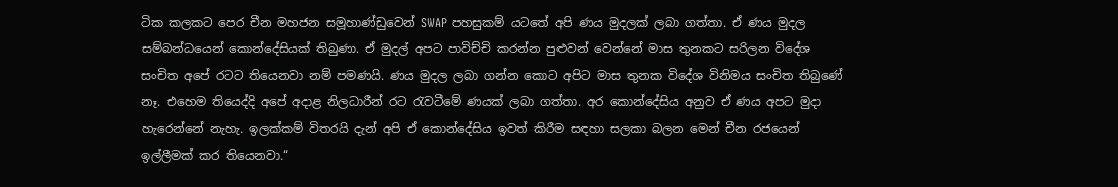ටික කලකට පෙර චීන මහජන සමූහාණ්ඩුවෙන් SWAP පහසුකම් යටතේ අපි ණය මුදලක් ලබා ගත්තා. ඒ ණය මුදල සම්බන්ධයෙන් කොන්දේසියක් තිබුණා. ඒ මුදල් අපට පාවිච්චි කරන්න පුළුවන් වෙන්නේ මාස තුනකට සරිලන විදේශ සංචිත අපේ රටට තියෙනවා නම් පමණයි. ණය මුදල ලබා ගන්න කොට අපිට මාස තුනක විදේශ විනිමය සංචිත තිබුණේ නෑ. එහෙම තියෙද්දි අපේ අදාළ නිලධාරීන් රට රැවටීමේ ණයක් ලබා ගත්තා. අර කොන්දේසිය අනුව ඒ ණය අපට මුදා හැරෙන්නේ නැහැ. ඉලක්කම් විතරයි දැන් අපි ඒ කොන්දේසිය ඉවත් කිරීම සඳහා සලකා බලන මෙන් චීන රජයෙන් ඉල්ලීමක් කර තියෙනවා.“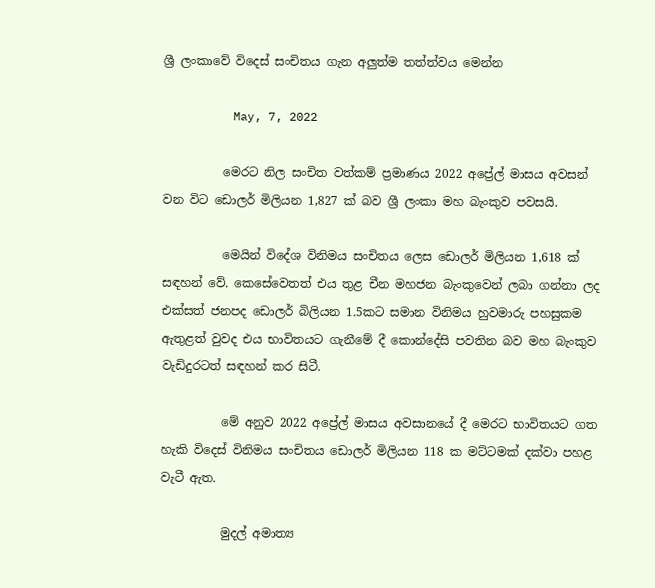ශ්‍රී ලංකාවේ විදෙස් සංචිතය ගැන අලුත්ම තත්ත්වය මෙන්න

          May, 7, 2022

          මෙරට නිල සංචිත වත්කම් ප්‍රමාණය 2022 අප්‍රේල් මාසය අවසන් වන විට ඩොලර් මිලියන 1,827 ක් බව ශ්‍රී ලංකා මහ බැංකුව පවසයි.

          මෙයින් විදේශ විනිමය සංචිතය ලෙස ඩොලර් මිලියන 1,618 ක් සඳහන් වේ. කෙසේවෙතත් එය තුළ චීන මහජන බැංකුවෙන් ලබා ගන්නා ලද එක්සත් ජනපද ඩොලර් බිලියන 1.5කට සමාන විනිමය හුවමාරු පහසුකම ඇතුළත් වුවද එය භාවිතයට ගැනීමේ දී ‌කොන්දේසි පවතින බව මහ බැංකුව වැඩිදුරටත් සඳහන් කර සිටී.

          මේ අනුව 2022 අප්‍රේල් මාසය අවසානයේ දී මෙරට භාවිතයට ගත හැකි විදෙස් විනිමය සංචිතය ඩොලර් මිලියන 118 ක මට්ටමක් දක්වා පහළ වැටී ඇත.

          මුදල් අමාත්‍ය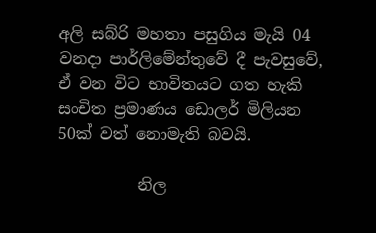අලි සබ්රි මහතා පසුගිය මැයි 04 වනදා පාර්ලිමේන්තුවේ දී පැවසුවේ, ඒ වන විට භාවිතයට ගත හැකි සංචිත ප්‍රමාණය ඩොලර් මිලියන 50ක් වත් නොමැති බවයි.

          නිල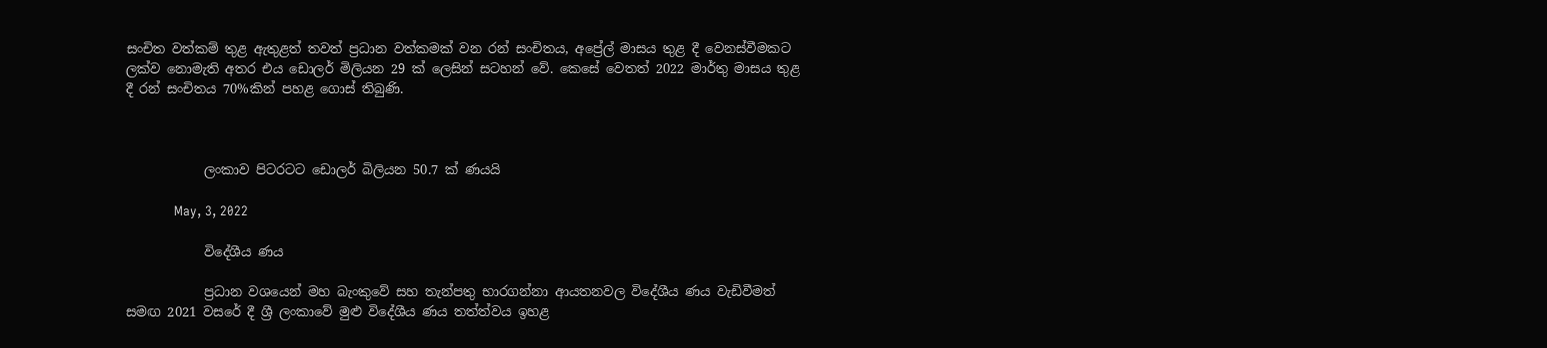සංචිත වත්කම් තුළ ඇතුළත් තවත් ප්‍රධාන වත්කමක් වන රන් සංචිතය, අප්‍රේල් මාසය තුළ දී වෙනස්වීමකට ලක්ව නොමැති අතර එය ඩොලර් මිලියන 29 ක් ලෙසින් සටහන් වේ. කෙසේ වෙතත් 2022 මාර්තු මාසය තුළ දී රන් සංචිතය 70%කින් පහළ ගොස් තිබුණි.



            ලංකාව පිටරටට ඩොලර් බිලියන 50.7 ක් ණයයි

            May, 3, 2022

            විදේශීය ණය

            ප්‍රධාන වශයෙන් මහ බැංකුවේ සහ තැන්පතු භාරගන්නා ආයතනවල විදේශීය ණය වැඩිවීමත් සමඟ 2021 වසරේ දී ශ්‍රී ලංකාවේ මුළු විදේශීය ණය තත්ත්වය ඉහළ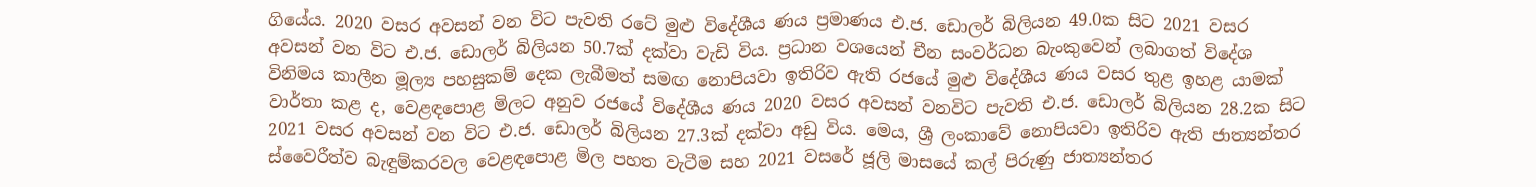ගියේය. 2020 වසර අවසන් වන විට පැවති රටේ මුළු විදේශීය ණය ප්‍රමාණය එ.ජ. ඩොලර් බිලියන 49.0ක සිට 2021 වසර අවසන් වන විට එ.ජ. ඩොලර් බිලියන 50.7ක් දක්වා වැඩි විය. ප්‍රධාන වශයෙන් චීන සංවර්ධන බැංකුවෙන් ලබාගත් විදේශ විනිමය කාලීන මූල්‍ය පහසුකම් දෙක ලැබීමත් සමඟ නොපියවා ඉතිරිව ඇති රජයේ මුළු විදේශීය ණය වසර තුළ ඉහළ යාමක් වාර්තා කළ ද, වෙළඳපොළ මිලට අනුව රජයේ විදේශීය ණය 2020 වසර අවසන් වනවිට පැවති එ.ජ. ඩොලර් බිලියන 28.2ක සිට 2021 වසර අවසන් වන විට එ.ජ. ඩොලර් බිලියන 27.3ක් දක්වා අඩු විය. මෙය, ශ්‍රී ලංකාවේ නොපියවා ඉතිරිව ඇති ජාත්‍යන්තර ස්වෛරීත්ව බැඳුම්කරවල වෙළඳපොළ මිල පහත වැටීම සහ 2021 වසරේ ජූලි මාසයේ කල් පිරුණු ජාත්‍යන්තර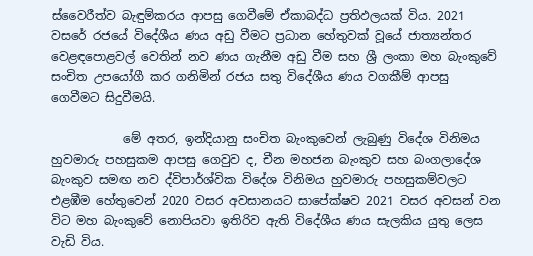ස්වෛරීත්ව බැඳුම්කරය ආපසු ගෙවීමේ ඒකාබද්ධ ප්‍රතිඵලයක් විය. 2021 වසරේ රජයේ විදේශීය ණය අඩු වීමට ප්‍රධාන හේතුවක් වූයේ ජාත්‍යන්තර වෙළඳපොළවල් වෙතින් නව ණය ගැනීම අඩු වීම සහ ශ්‍රී ලංකා මහ බැංකුවේ සංචිත උපයෝගී කර ගනිමින් රජය සතු විදේශීය ණය වගකීම් ආපසු ගෙවීමට සිදුවීමයි.

            මේ අතර, ඉන්දියානු සංචිත බැංකුවෙන් ලැබුණු විදේශ විනිමය හුවමාරු පහසුකම ආපසු ගෙවුව ද, චීන මහජන බැංකුව සහ බංගලාදේශ බැංකුව සමඟ නව ද්විපාර්ශ්වික විදේශ විනිමය හුවමාරු පහසුකම්වලට එළඹීම හේතුවෙන් 2020 වසර අවසානයට සාපේක්ෂව 2021 වසර අවසන් වන විට මහ බැංකුවේ නොපියවා ඉතිරිව ඇති විදේශීය ණය සැලකිය යුතු ලෙස වැඩි විය.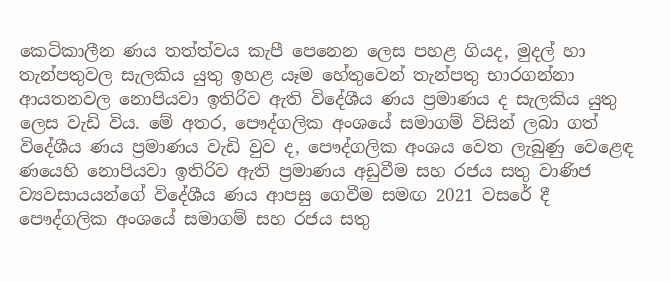කෙටිකාලීන ණය තත්ත්වය කැපී පෙනෙන ලෙස පහළ ගියද, මුදල් හා තැන්පතුවල සැලකිය යුතු ඉහළ යෑම හේතුවෙන් තැන්පතු භාරගන්නා ආයතනවල නොපියවා ඉතිරිව ඇති විදේශීය ණය ප්‍රමාණය ද සැලකිය යුතු ලෙස වැඩි විය. මේ අතර, පෞද්ගලික අංශයේ සමාගම් විසින් ලබා ගත් විදේශීය ණය ප්‍රමාණය වැඩි වුව ද, පෞද්ගලික අංශය වෙත ලැබුණු වෙළෙඳ ණයෙහි නොපියවා ඉතිරිව ඇති ප්‍රමාණය අඩුවීම සහ රජය සතු වාණිජ ව්‍යවසායයන්ගේ විදේශීය ණය ආපසු ගෙවීම සමඟ 2021 වසරේ දී පෞද්ගලික අංශයේ සමාගම් සහ රජය සතු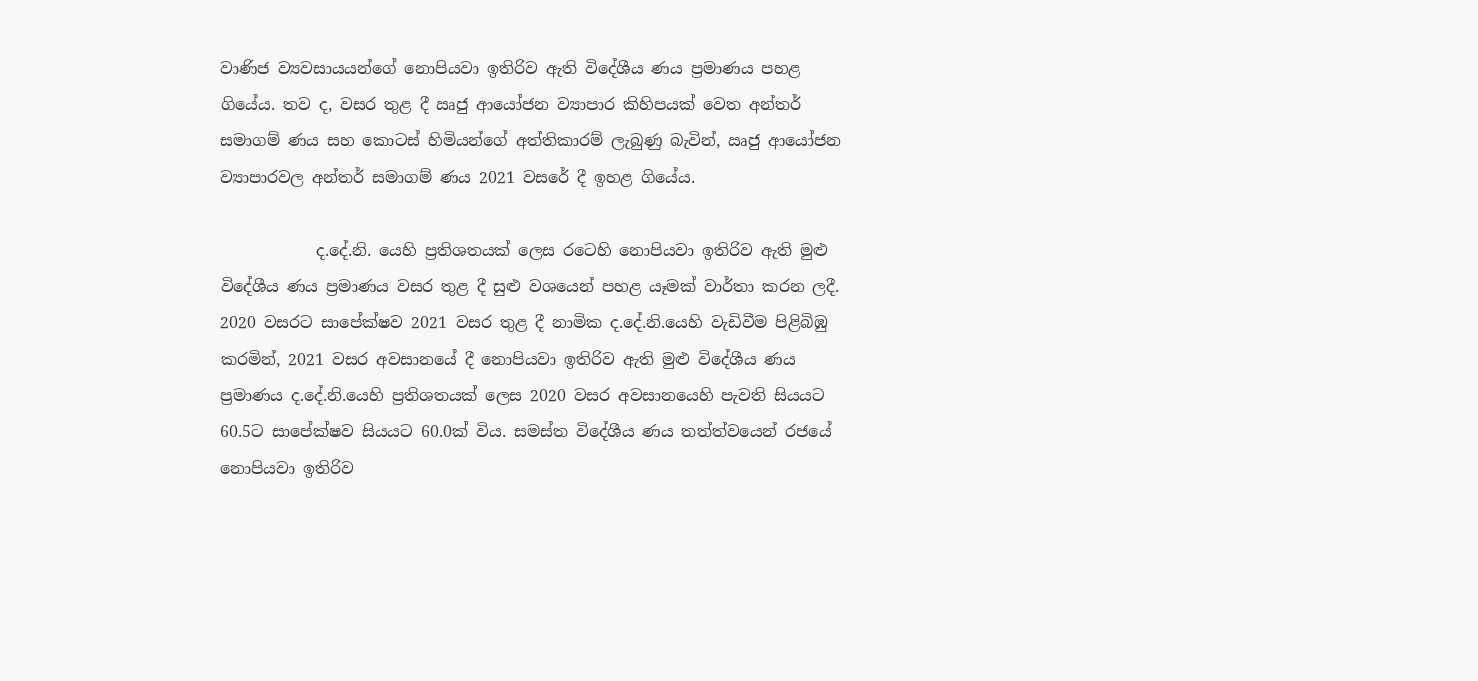වාණිජ ව්‍යවසායයන්ගේ නොපියවා ඉතිරිව ඇති විදේශීය ණය ප්‍රමාණය පහළ ගියේය. තව ද, වසර තුළ දී ඍජු ආයෝජන ව්‍යාපාර කිහිපයක් වෙත අන්තර් සමාගම් ණය සහ කොටස් හිමියන්ගේ අත්තිකාරම් ලැබුණු බැවින්, ඍජු ආයෝජන ව්‍යාපාරවල අන්තර් සමාගම් ණය 2021 වසරේ දී ඉහළ ගියේය.

            ද.දේ.නි. යෙහි ප්‍රතිශතයක් ලෙස රටෙහි නොපියවා ඉතිරිව ඇති මුළු විදේශීය ණය ප්‍රමාණය වසර තුළ දී සුළු වශයෙන් පහළ යෑමක් වාර්තා කරන ලදී. 2020 වසරට සාපේක්ෂව 2021 වසර තුළ දී නාමික ද.දේ.නි.යෙහි වැඩිවීම පිළිබිඹු කරමින්, 2021 වසර අවසානයේ දී නොපියවා ඉතිරිව ඇති මුළු විදේශීය ණය ප්‍රමාණය ද.දේ.නි.යෙහි ප්‍රතිශතයක් ලෙස 2020 වසර අවසානයෙහි පැවති සියයට 60.5ට සාපේක්ෂව සියයට 60.0ක් විය. සමස්ත විදේශීය ණය තත්ත්වයෙන් රජයේ නොපියවා ඉතිරිව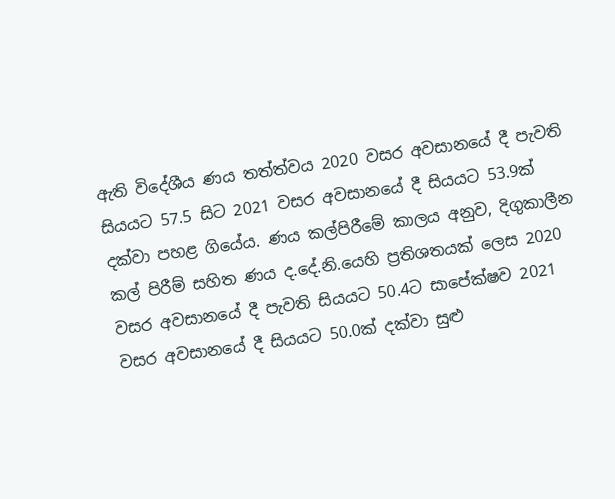ඇති විදේශීය ණය තත්ත්වය 2020 වසර අවසානයේ දී පැවති සියයට 57.5 සිට 2021 වසර අවසානයේ දී සියයට 53.9ක් දක්වා පහළ ගියේය. ණය කල්පිරීමේ කාලය අනුව, දිගුකාලීන කල් පිරීම් සහිත ණය ද.දේ.නි.යෙහි ප්‍රතිශතයක් ලෙස 2020 වසර අවසානයේ දී පැවති සියයට 50.4ට සාපේක්ෂව 2021 වසර අවසානයේ දී සියයට 50.0ක් දක්වා සුළු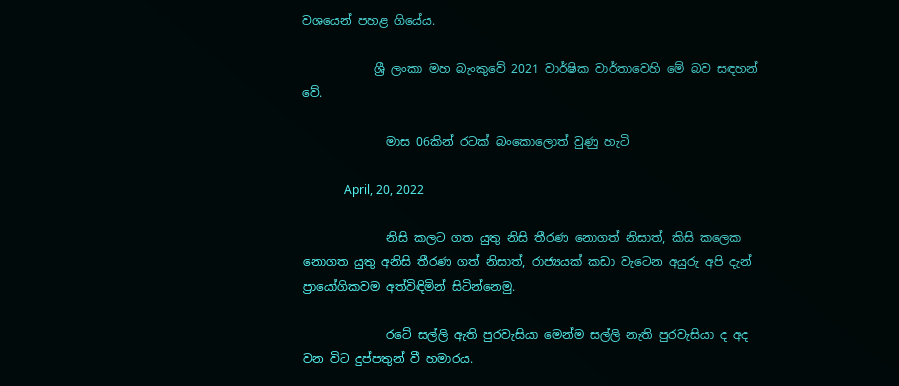වශයෙන් පහළ ගියේය.

            ශ්‍රී ලංකා මහ බැංකුවේ 2021 වාර්ෂික වාර්තාවෙහි මේ බව සඳහන් වේ.

              මාස 06කින් රටක් බංකොලොත් වුණු හැටි

              April, 20, 2022

              නිසි කලට ගත යුතු නිසි තීරණ නොගත් නිසාත්, කිසි කලෙක නොගත යුතු අනිසි තීරණ ගත් නිසාත්, රාජ්‍යයක් කඩා වැටෙන අයුරු අපි දැන් ප්‍රායෝගිකවම අත්විඳිමින් සිටින්නෙමු.

              රටේ සල්ලි ඇති පුරවැසියා මෙන්ම සල්ලි නැති පුරවැසියා ද අද වන විට දුප්පතුන් වී හමාරය.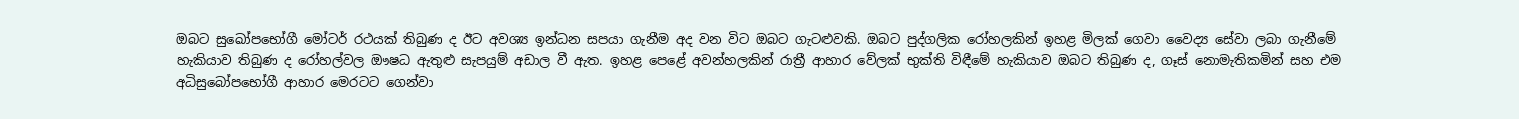ඔබට සුඛෝපභෝගී මෝටර් රථයක් තිබුණ ද ඊට අවශ්‍ය ඉන්ධන සපයා ගැනීම අද වන විට ඔබට ගැටළුවකි. ඔබට පුද්ගලික රෝහලකින් ඉහළ මිලක් ගෙවා වෛද්‍ය සේවා ලබා ගැනීමේ හැකියාව තිබුණ ද රෝහල්වල ඖෂධ ඇතුළු සැපයුම් අඩාල වී ඇත. ඉහළ පෙළේ අවන්හලකින් රාත්‍රී ආහාර වේලක් භුක්ති විඳීමේ හැකියාව ඔබට තිබුණ ද, ගෑස් නොමැතිකමින් සහ එම අධිසුබෝපභෝගී ආහාර මෙරටට ගෙන්වා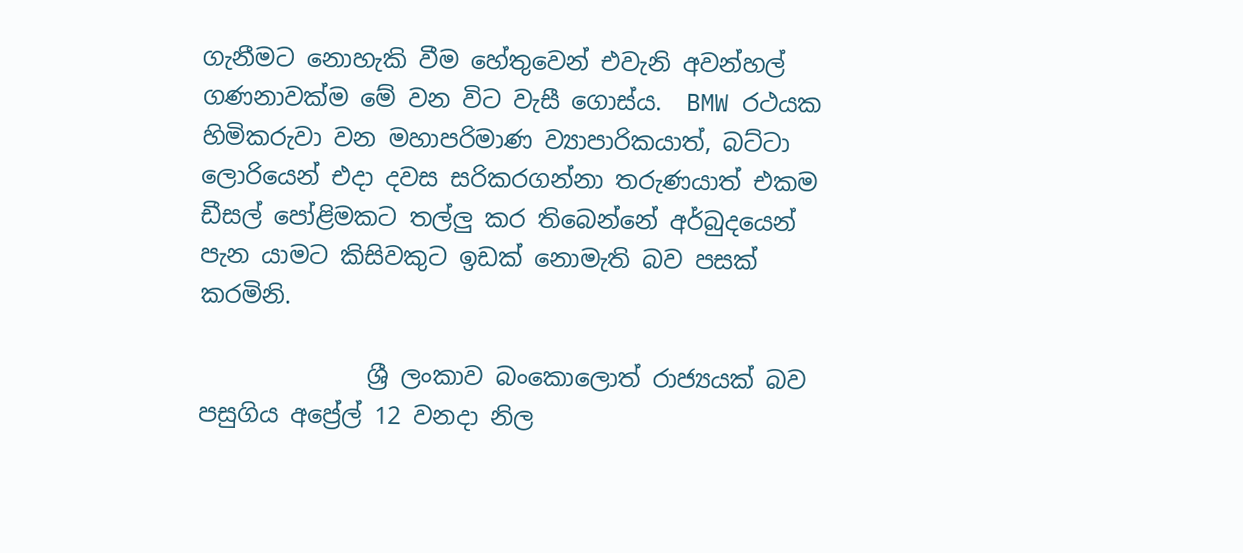ගැනීමට නොහැකි වීම හේතුවෙන් එවැනි අවන්හල් ගණනාවක්ම මේ වන විට වැසී ගොස්ය.  BMW රථයක හිමිකරුවා වන මහාපරිමාණ ව්‍යාපාරිකයාත්, බට්ටා ලොරියෙන් එදා දවස සරිකරගන්නා තරුණයාත් එකම ඩීසල් පෝළිමකට තල්ලු කර තිබෙන්නේ අර්බුදයෙන් පැන යාමට කිසිවකුට ඉඩක් නොමැති බව පසක් කරමිනි.

              ශ්‍රී ලංකාව බංකොලොත් රාජ්‍යයක් බව පසුගිය අප්‍රේල් 12 වනදා නිල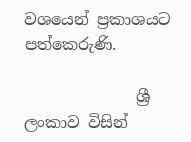වශයෙන් ප්‍රකාශයට පත්කෙරුණි.

              ශ්‍රී ලංකාව විසින්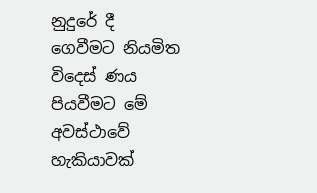නුදුරේ දී ගෙවීමට නියමිත විදෙස් ණය පියවීමට මේ අවස්ථාවේ හැකියාවක්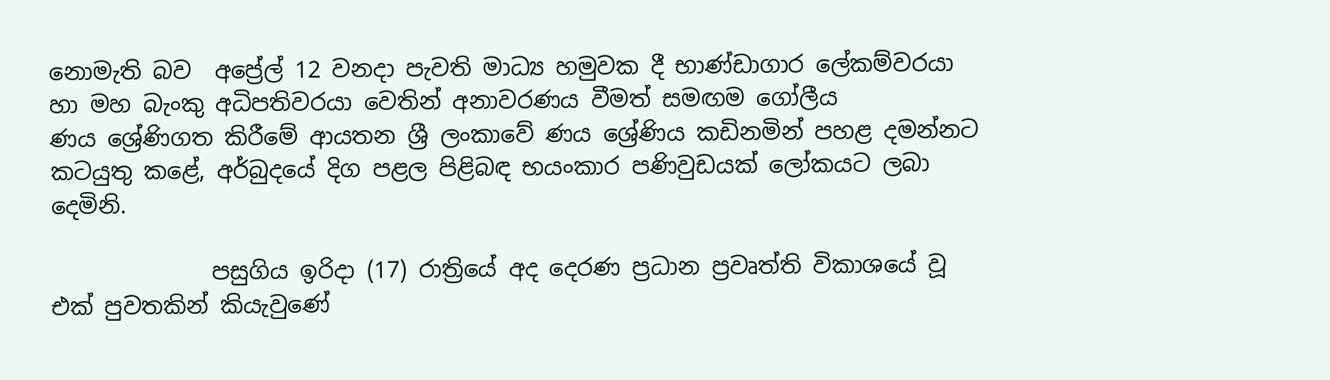නොමැති බව  අප්‍රේල් 12 වනදා පැවති මාධ්‍ය හමුවක දී භාණ්ඩාගාර ලේකම්වරයා හා මහ බැංකු අධිපතිවරයා වෙතින් අනාවරණය වීමත් සමඟම ගෝලීය ණය ‌ශ්‍රේණිගත කිරීමේ ආයතන ශ්‍රී ලංකාවේ ණය ශ්‍රේණිය කඩිනමින් පහළ දමන්නට කටයුතු කළේ, අර්බුදයේ දිග පළල පිළිබඳ භයංකාර පණිවුඩයක් ලෝකයට ලබා දෙමිනි.

              පසුගිය ඉරිදා (17) රාත්‍රියේ අද දෙරණ ප්‍රධාන ප්‍රවෘත්ති විකාශයේ වූ එක් පුවතකින් කියැවුණේ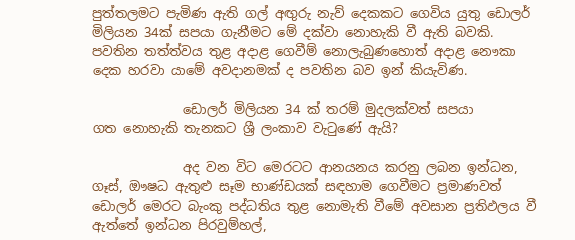පුත්තලමට පැමිණ ඇති ගල් අඟුරු නැව් දෙකකට ගෙවිය යුතු ඩොලර් මිලියන 34ක් සපයා ගැනීමට මේ දක්වා නොහැකි වී ඇති බවකි.  පවතින තත්ත්වය තුළ අදාළ ගෙවීම් නොලැබුණහොත් අදාළ නෞකා දෙක හරවා යාමේ අවදානමක් ද පවතින බව ඉන් කියැවිණ.

              ඩොලර් මිලියන 34 ක් තරම් මුදලක්වත් සපයා ගත ‌නොහැකි තැනකට ශ්‍රී ලංකාව වැටුණේ ඇයි?

              අද වන විට මෙරටට ආනයනය කරනු ලබන ඉන්ධන, ගෑස්, ඖෂධ ඇතුළු සෑම භාණ්ඩයක් සඳහාම ගෙවීමට ප්‍රමාණවත් ඩොලර් මෙරට බැංකු පද්ධතිය තුළ නොමැති වීමේ අවසාන ප්‍රතිඵලය වී ඇත්තේ ඉන්ධන පිරවුම්හල්,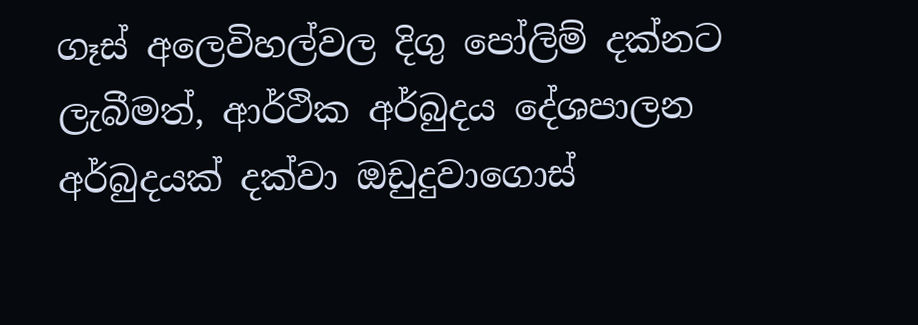ගෑස් අලෙවිහල්වල දිගු පෝලිම් දක්නට ලැබීමත්, ආර්ථික අර්බුදය දේශපාලන අර්බුදයක් දක්වා ඔඩුදුවාගොස්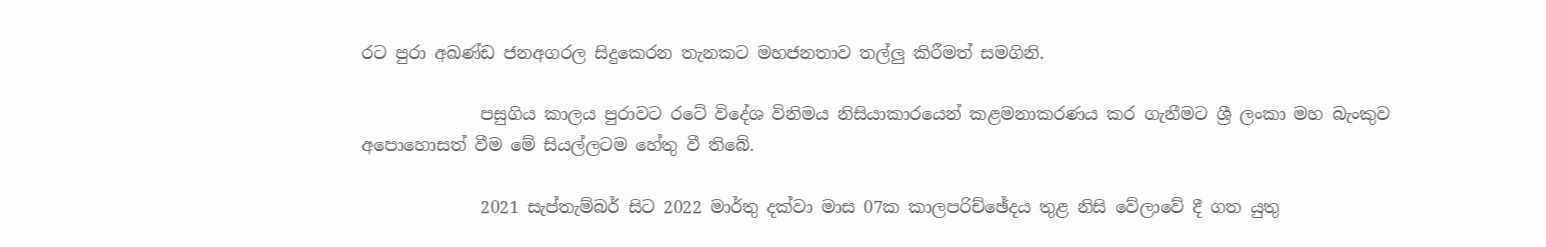රට පුරා අඛණ්ඩ ජනඅගරල සිදුකෙරන තැනකට මහජනතාව තල්ලු කිරීමත් සමගිනි.

              පසුගිය කාලය පුරාවට රටේ විදේශ විනිමය නිසියාකාරයෙන් කළමනාකරණය කර ගැනීමට ශ්‍රී ලංකා මහ බැංකුව අපොහොසත් වීම මේ සියල්ලටම හේතු වී තිබේ.

              2021 සැප්තැම්බර් සිට 2022 මාර්තු දක්වා මාස 07ක කාලපරිච්‌ඡේදය තුළ නිසි වේලාවේ දී ගත යුතු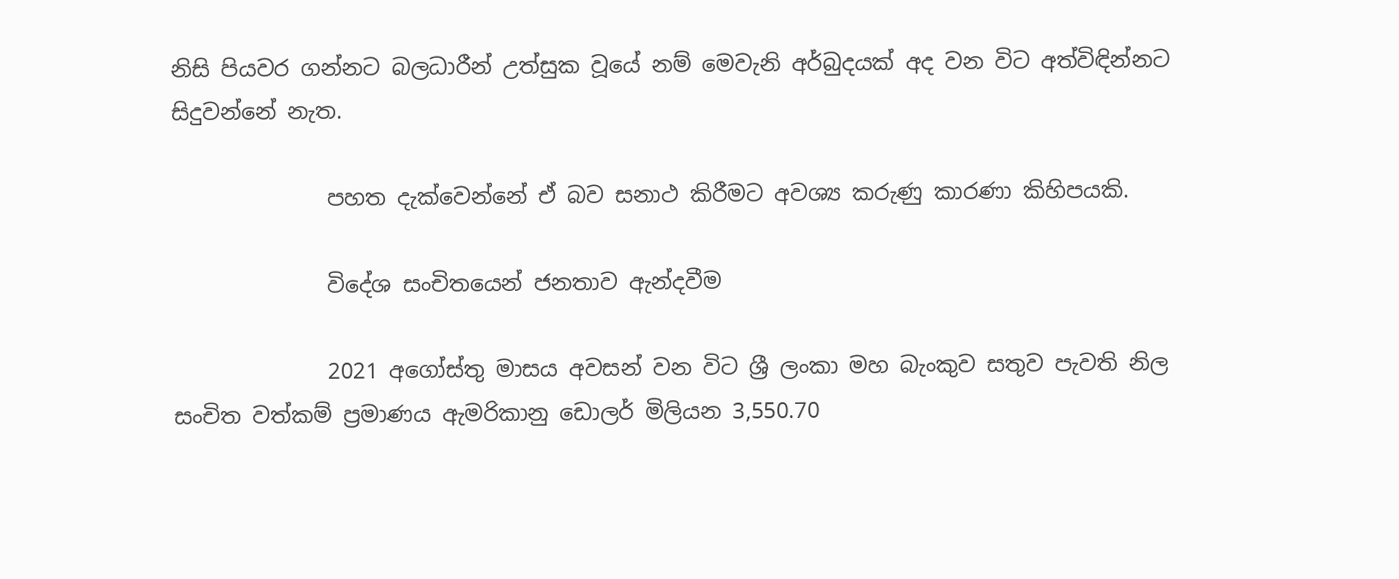නිසි පියවර ගන්නට බලධාරීන් උත්සුක වූයේ නම් මෙවැනි අර්බුදයක් අද වන විට අත්විඳින්නට සිදුවන්නේ නැත.

              පහත දැක්වෙන්නේ ඒ බව සනාථ කිරීමට අවශ්‍ය කරුණු කාරණා කිහිපයකි.

              විදේශ සංචිතයෙන් ජනතාව ඇන්දවීම

              2021 අගෝස්තු මාසය අවසන් වන විට ශ්‍රී ලංකා මහ බැංකුව සතුව පැවති නිල සංචිත වත්කම් ප්‍රමාණය ඇමරිකානු ඩොලර් මිලියන 3,550.70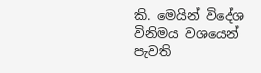කි. මෙයින් විදේශ විනිමය වශයෙන් පැවති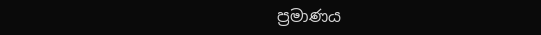ප්‍රමාණය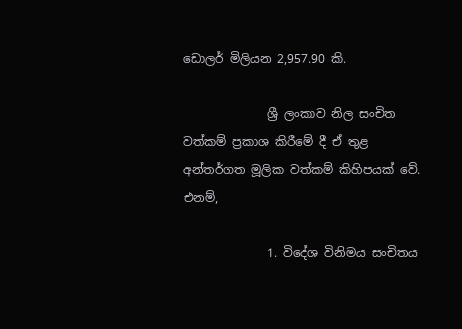ඩොලර් මිලියන 2,957.90 කි.

              ශ්‍රී ලංකාව නිල සංචිත වත්කම් ප්‍රකාශ කිරීමේ දී ඒ තුළ අන්තර්ගත මූලික වත්කම් කිහිපයක් වේ. එනම්,

              1. විදේශ විනිමය සංචිතය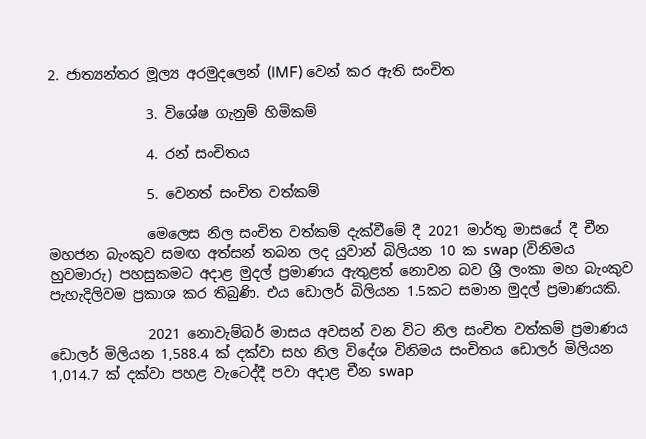2. ජාත්‍යන්තර මූල්‍ය අරමුදලෙන් (IMF) වෙන් කර ඇති සංචිත

              3. විශේෂ ගැනුම් හිමිකම්

              4. රන් සංචිතය

              5. වෙනත් සංචිත වත්කම්

              මෙලෙස නිල සංචිත වත්කම් දැක්වීමේ දී 2021 මාර්තු මාසයේ දී චීන මහජන බැංකුව සමඟ අත්සන් තබන ලද යුවාන් බිලියන 10 ක swap (විනිමය හුවමාරු) පහසුකමට අදාළ මුදල් ප්‍රමාණය ඇතුළත් නොවන බව ශ්‍රී ලංකා මහ බැංකුව පැහැදිලිවම ප්‍රකාශ කර තිබුණි. එය ඩොලර් බිලියන 1.5කට සමාන මුදල් ප්‍රමාණයකි.

              2021 නොවැම්බර් මාසය අවසන් වන විට නිල සංචිත වත්කම් ප්‍රමාණය ඩොලර් මිලියන 1,588.4 ක් දක්වා සහ නිල විදේශ විනිමය සංචිතය ඩොලර් මිලියන 1,014.7 ක් දක්වා පහළ වැටෙද්දී පවා අදාළ චීන swap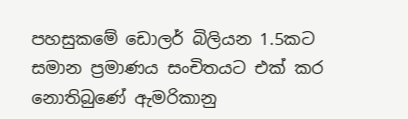පහසුකමේ ඩොලර් බිලියන 1.5කට සමාන ප්‍රමාණය සංචිතයට එක් කර නොතිබුණේ ඇමරිකානු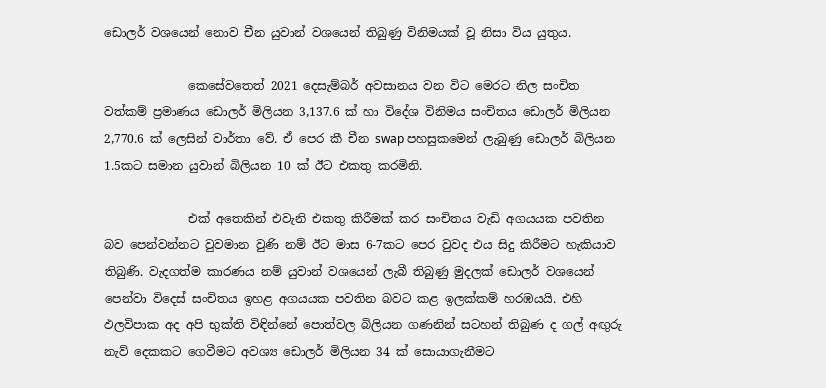ඩොලර් වශයෙන් නොව චීන යුවාන් වශයෙන් තිබුණු විනිමයක් වූ නිසා විය යුතුය.

              කෙසේවතෙත් 2021 දෙසැම්බර් අවසානය වන විට මෙරට නිල සංචිත වත්කම් ප්‍රමාණය ඩොලර් මිලියන 3,137.6 ක් හා විදේශ විනිමය සංචිතය ඩොලර් මිලියන 2,770.6 ක් ලෙසින් වාර්තා වේ. ඒ පෙර කී චීන swap පහසුකමෙන් ලැබුණු ‌ඩොලර් බිලියන 1.5කට සමාන යුවාන් බිලියන 10 ක් ඊට එකතු කරමිනි.

              එක් අතෙකින් එවැනි එකතු කිරීමක් කර සංචිතය වැඩි අගයයක පවතින බව පෙන්වන්නට වුවමාන වුණි නම් ඊට මාස 6-7කට පෙර වුවද එය සිදු කිරීමට හැකියාව තිබුණි. වැදගත්ම කාරණය නම් යුවාන් වශයෙන් ලැබී තිබුණු මුදලක් ඩොලර් වශයෙන් පෙන්වා විදෙස් සංචිතය ඉහළ අගයයක පවතින බවට කළ ඉලක්කම් හරඹයයි. එහි ඵලවිපාක අද අපි භුක්ති විඳින්නේ පොත්වල බිලියන ගණනින් සටහන් තිබුණ ද ගල් අඟුරු නැව් දෙකකට ගෙවීමට අවශ්‍ය ඩොලර් මිලියන 34 ක් සොයාගැනීමට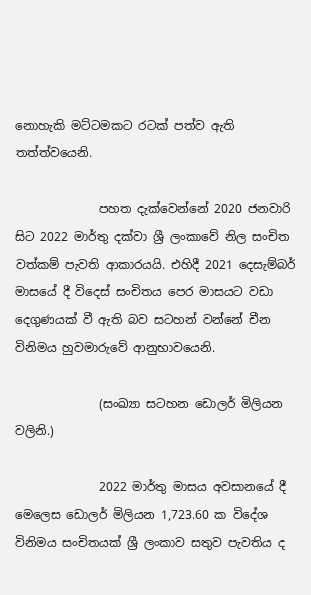නොහැකි මට්ටමකට රටක් පත්ව ඇති තත්ත්වයෙනි.

              පහත දැක්වෙන්නේ 2020 ජනවාරි සිට 2022 මාර්තු දක්වා ශ්‍රී ලංකාවේ නිල සංචිත වත්කම් පැවති ආකාරයයි. එහිදී 2021 දෙසැම්බර් මාසයේ දී විදෙස් සංචිතය පෙර මාසයට වඩා දෙගුණයක් වී ඇති බව සටහන් වන්නේ චීන විනිමය හුවමාරුවේ ආනුභාවයෙනි.

              (සංඛ්‍යා සටහන ඩොලර් මිලියන වලිනි.)

              2022 මාර්තු මාසය අවසානයේ දී මෙලෙස ඩොලර් මිලියන 1,723.60 ක විදේශ විනිමය සංචිතයක් ශ්‍රී ලංකාව සතුව පැවතිය ද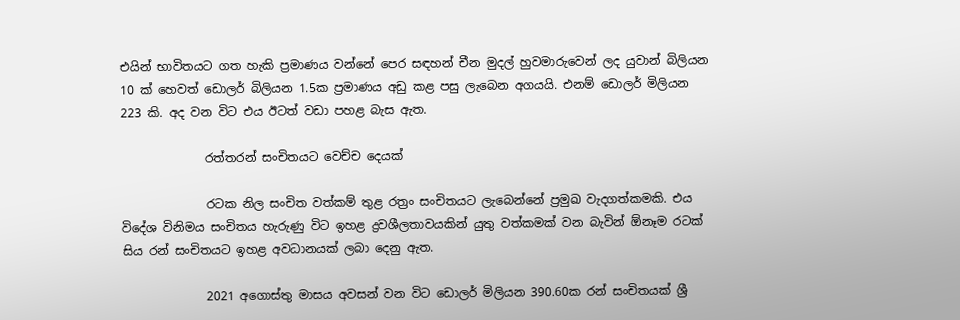එයින් භාවිතයට ගත හැකි ප්‍රමාණය වන්නේ පෙර සඳහන් චීන මුදල් හුවමාරුවෙන් ලද යුවාන් බිලියන 10 ක් හෙවත් ඩොලර් බිලියන 1.5ක ප්‍රමාණය අඩු කළ පසු ලැබෙන අගයයි. එනම් ඩොලර් මිලියන 223 කි. අද වන විට එය ඊටත් වඩා පහළ බැස ඇත.

              රත්තරන් සංචිතයට වෙච්ච දෙයක්

              රටක නිල සංචිත වත්කම් තුළ රත්‍රං සංචිතයට ලැබෙන්නේ ප්‍රමුඛ වැදගත්කමකි. එය විදේශ විනිමය සංචිතය හැරුණු විට ඉහළ ද්‍රවශීලතාවයකින් යුතු වත්කමක් වන බැවින් ඕනෑම රටක් සිය රන් සංචිතයට ඉහළ අවධානයක් ලබා දෙනු ඇත.

              2021 අගොස්තු මාසය අවසන් වන විට ඩොලර් මිලියන 390.60ක රන් සංචිතයක් ශ්‍රී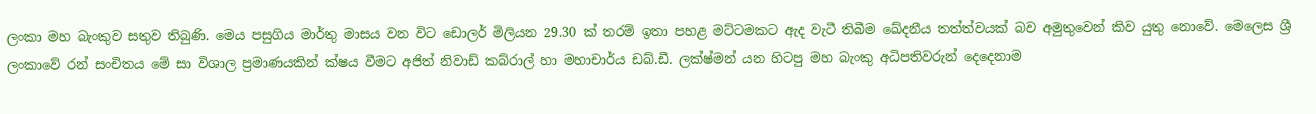ලංකා මහ බැංකුව සතුව තිබුණි. මෙය පසුගිය මාර්තු මාසය වන විට ඩොලර් මිලියන 29.30 ක් තරම් ඉතා පහළ මට්ටමකට ඇද වැටී තිබීම ඛේදනීය තත්ත්වයක් බව අමුතුවෙන් කිව යුතු නොවේ. මෙලෙස ශ්‍රී ලංකාවේ රන් සංචිතය මේ සා විශාල ප්‍රමාණයකින් ක්ෂය වීමට අජිත් නිවාඩ් කබ්රාල් හා මහාචාර්ය ඩබ්.ඩී. ලක්ෂ්මන් යන හිටපු මහ බැංකු අධිපතිවරුන් දෙදෙනාම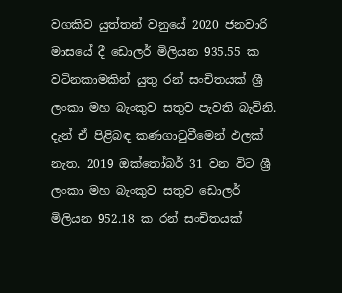වගකිව යුත්තන් වනුයේ 2020 ජනවාරි මාසයේ දී ඩොලර් මිලියන 935.55 ක වටිනකාමකින් යුතු රන් සංචිතයක් ශ්‍රී ලංකා මහ බැංකුව සතුව පැවති බැවිනි. දැන් ඒ පිළිබඳ කණගාටුවීමෙන් ඵලක් නැත. 2019 ඔක්තෝබර් 31 වන විට ශ්‍රී ලංකා මහ බැංකුව සතුව ඩොලර් මිලියන 952.18 ක රන් සංචිතයක්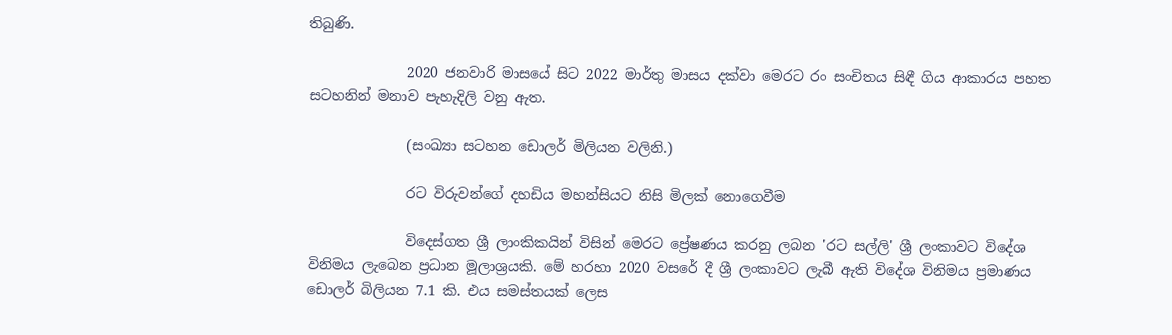තිබුණි.

              2020 ජනවාරි මාසයේ සිට 2022 මාර්තු මාසය දක්වා මෙරට රං සංචිතය සිඳී ගිය ආකාරය පහත සටහනින් මනාව පැහැදිලි වනු ඇත.

              (සංඛ්‍යා සටහන ඩොලර් මිලියන වලිනි.)

              රට විරුවන්ගේ දහඩිය මහන්සියට නිසි මිලක් නොගෙවීම

              විදෙස්ගත ශ්‍රී ලාංකිකයින් විසින් මෙරට ‌ප්‍රේෂණය කරනු ලබන 'රට සල්ලි' ශ්‍රී ලංකාවට විදේශ විනිමය ලැබෙන ප්‍රධාන මූලාශ්‍රයකි. මේ හරහා 2020 වසරේ දී ශ්‍රී ලංකාවට ලැබී ඇති විදේශ විනිමය ප්‍රමාණය ඩොලර් බිලියන 7.1 කි. එය සමස්තයක් ලෙස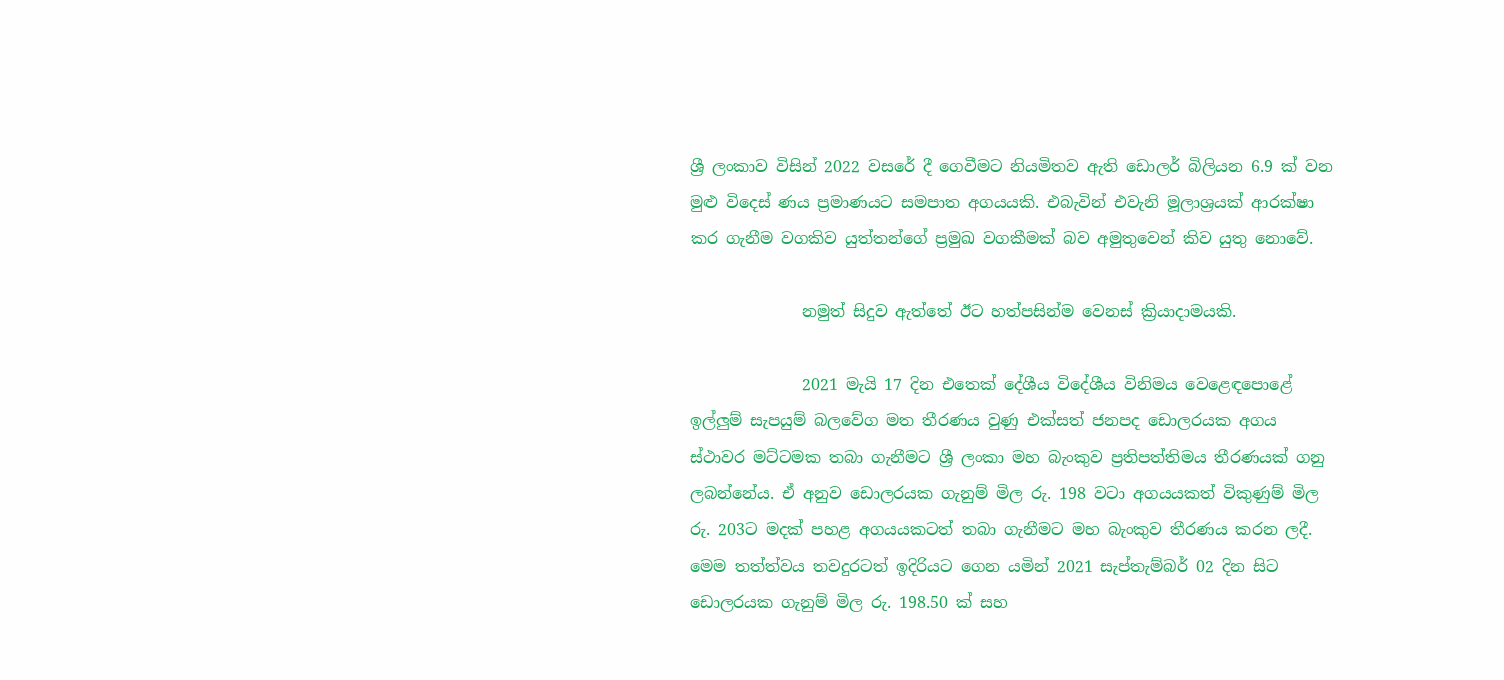ශ්‍රී ලංකාව විසින් 2022 වසරේ දී ගෙවීමට නියමිතව ඇති ඩොලර් බිලියන 6.9 ක් වන මුළු විදෙස් ණය ප්‍රමාණයට සමපාත අගයයකි. එබැවින් එවැනි මූලාශ්‍රයක් ආරක්ෂා කර ගැනීම වගකිව යුත්තන්ගේ ප්‍රමුඛ වගකීමක් බව අමුතුවෙන් කිව යුතු නොවේ.

              නමුත් සිදුව ඇත්තේ ඊට හත්පසින්ම වෙනස් ක්‍රියාදාමයකි.

              2021 මැයි 17 දින එතෙක් දේශීය විදේශීය විනිමය වෙළෙඳපොළේ ඉල්ලුම් සැපයුම් බලවේග මත තීරණය වුණු එක්සත් ජනපද ඩොලරයක අගය ස්ථාවර මට්ටමක තබා ගැනීමට ශ්‍රී ලංකා මහ බැංකුව ප්‍රතිපත්තිමය තීරණයක් ගනු ලබන්නේය. ඒ අනුව ඩොලරයක ගැනුම් මිල රු. 198 වටා අගයයකත් විකුණුම් මිල රු. 203ට මදක් පහළ අගයයකටත් තබා ගැනීමට මහ බැංකුව තීරණය කරන ලදී. මෙම තත්ත්වය තවදුරටත් ඉදිරියට ගෙන යමින් 2021 සැප්තැම්බර් 02 දින සිට ඩොලරයක ගැනුම් මිල රු. 198.50 ක් සහ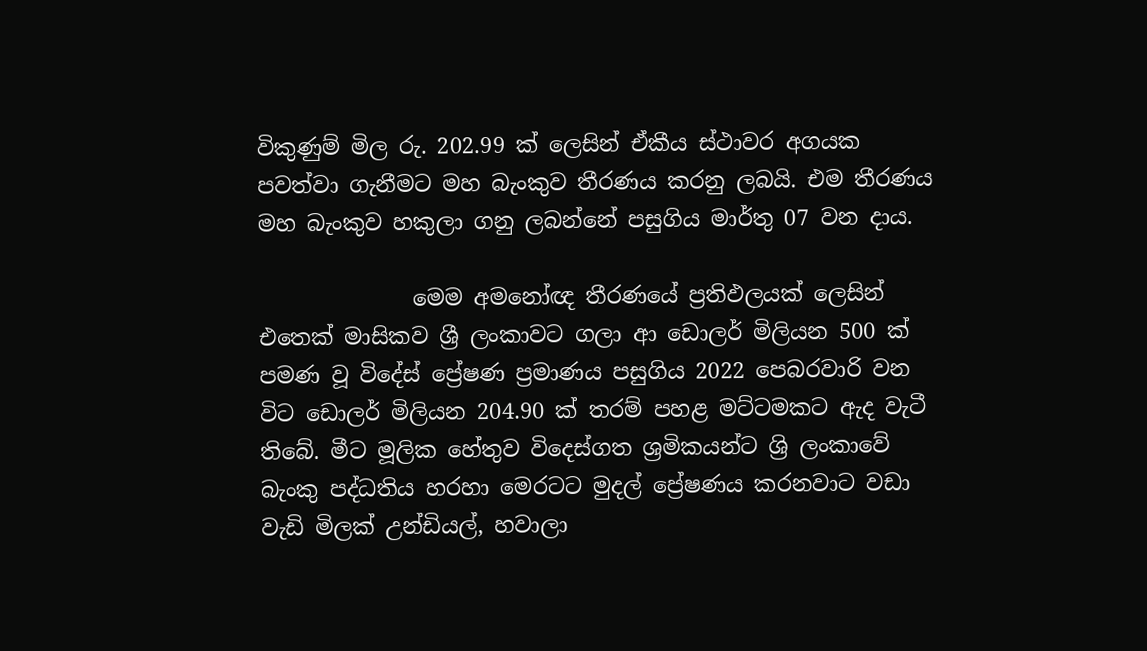විකුණුම් මිල රු. 202.99 ක් ලෙසින් ඒකීය ස්ථාවර අගයක පවත්වා ගැනීමට මහ බැංකුව තීරණය කරනු ලබයි. එම තීරණය මහ බැංකුව හකුලා ගනු ලබන්නේ පසුගිය මාර්තු 07 වන දාය.

              මෙම අමනෝඥ තීරණයේ ප්‍රතිඵලයක් ලෙසින් එතෙක් මාසිකව ශ්‍රී ලංකාවට ගලා ආ ඩොලර් මිලියන 500 ක් පමණ වූ විදේස් ප්‍රේෂණ ප්‍රමාණය පසුගිය 2022 පෙබරවාරි වන විට ඩොලර් මිලියන 204.90 ක් තරම් පහළ මට්ටමකට ඇද වැටී තිබේ. මීට මූලික හේතුව විදෙස්ගත ශ්‍රමිකයන්ට ශ්‍රි ලංකාවේ බැංකු පද්ධතිය හරහා මෙරටට මුදල් ප්‍රේෂණය කරනවාට වඩා වැඩි මිලක් උන්ඩියල්, හවාලා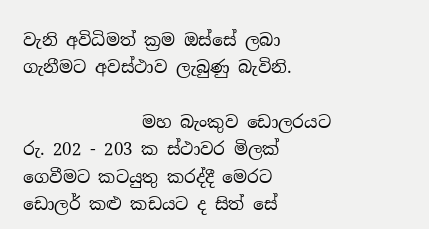වැනි අවිධිමත් ක්‍රම ඔස්සේ ලබා ගැනීමට අවස්ථාව ‌ලැබුණු බැවිනි.

              මහ බැංකුව ඩොලරයට රු. 202 - 203 ක ස්ථාවර මිලක්  ගෙවීමට කටයුතු කරද්දී මෙරට ඩොලර් කළු කඩයට ද සිත් සේ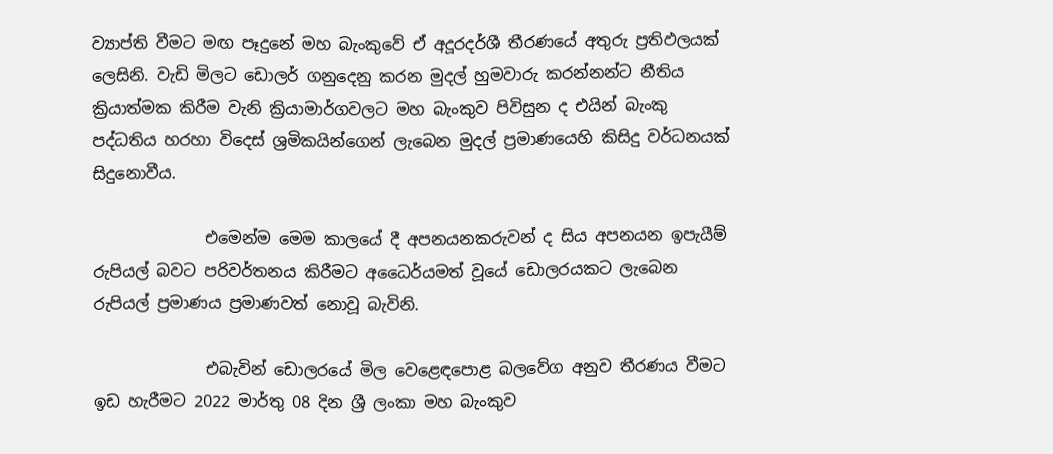ව්‍යාප්ති වීමට මඟ පෑදුනේ මහ බැංකුවේ ඒ අදූරදර්ශී තීරණයේ අතුරු ප්‍රතිඵලයක් ලෙසිනි. වැඩි මිල‌ට ඩොලර් ගනුදෙනු කරන මුදල් හුමවාරු කරන්නන්ට නීතිය ක්‍රියාත්මක කිරීම වැනි ක්‍රියාමාර්ගවලට මහ බැංකුව පිවිසුන ද එයින් බැංකු පද්ධතිය හරහා විදෙස් ශ්‍රමිකයින්ගෙන් ලැබෙන මුදල් ප්‍රමාණයෙහි කිසිදු වර්ධනයක් සිදුනොවීය.

              එමෙන්ම මෙම කාලයේ දී අපනයනකරුවන් ද සිය අපනයන ඉපැයීම් රුපියල් බවට පරිවර්තනය කිරීමට අධෛර්යමත් වූයේ ඩොලරයකට ලැබෙන රුපියල් ප්‍රමාණය ප්‍රමාණවත් නොවූ බැවිනි.

              එබැවින් ඩොලරයේ මිල වෙළෙඳපොළ බලවේග අනුව තීරණය වීමට ඉඩ හැරීමට 2022 මාර්තු 08 දින ශ්‍රී ලංකා මහ බැංකුව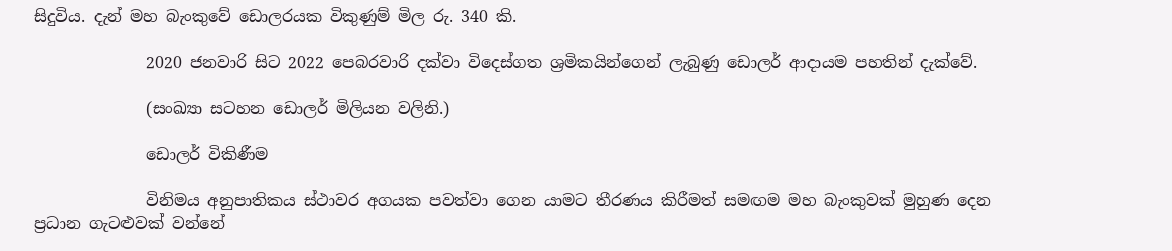සිදුවිය. දැන් මහ බැංකුවේ ඩොලරයක විකුණුම් මිල රු. 340 කි.

              2020 ජනවාරි සිට 2022 පෙබරවාරි දක්වා විදෙස්ගත ශ්‍රමිකයින්ගෙන් ලැබුණු ඩොලර් ආදායම පහතින් දැක්වේ.

              (සංඛ්‍යා සටහන ඩොලර් මිලියන වලිනි.)

              ඩොලර් විකිණීම

              විනිමය අනුපාතිකය ස්ථාවර අගයක පවත්වා ගෙන යාමට තීරණය කිරීමත් සමඟම මහ බැංකුවක් මුහුණ දෙන ප්‍රධාන ගැටළුවක් වන්නේ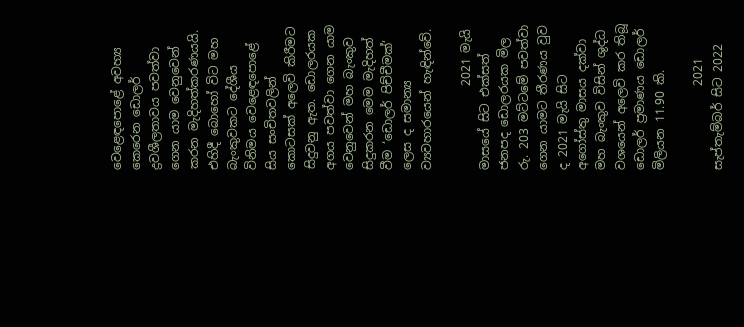වෙළෙඳපොළේ අවහ්‍ය කෙරෙන ඩොලර් ද්‍රවශීලතාවය පවත්වා ගෙන යාම වෙනුවෙන් කරන මැදිහත්කරණයයි. එහිදී බොහෝ විට මහ බැංකුවකට දේශීය විනිමය වෙළෙඳපොළේ සිය සංචිතවලින් කොටසක් අලෙවි කිරීමට සිදුවනු ඇත. ඩොලරයක අගය පවත්වා ගෙන යාම වෙනුවෙන් මහ බැංකුව සිදුකරන මෙම මැදිහත් වීම ‘ඩොලර් පිච්චීමක්‘ ලෙස ද සමාන්‍ය ව්‍යවහාරයෙන් හැඳින්වේ.

              2021 මැයි මාසයේ සිට එක්සත් ජනපද ඩොලරයක මිල රු. 203 මට්ටමේ පවත්වා ගෙන යාමට තීරණය වුව ද 2021 මැයි සිට අගෝස්තු මාසය දක්වා මහ බැංකුව විසින් ශුද්ධ වශයෙන් අලෙවි කර තිබූ ඩොලර් ප්‍රමාණය ඩොලර් මිලියන 11.90 කි.

              2021 සැප්තැම්බර් සිට 2022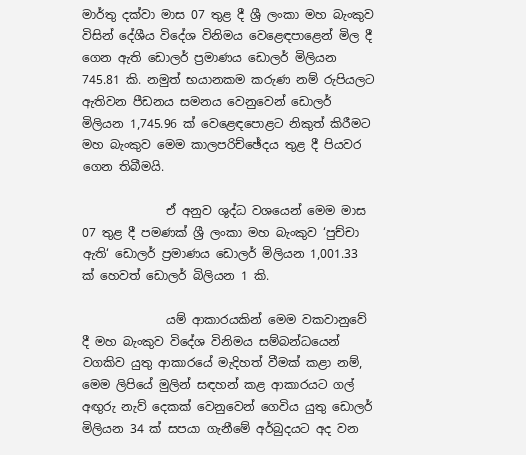මාර්තු දක්වා මාස 07 තුළ දී ශ්‍රී ලංකා මහ බැංකුව විසින් දේශීය විදේශ විනිමය වෙළෙඳපාළෙන් මිල දී ගෙන ඇති ඩොලර් ප්‍රමාණය ඩොලර් මිලියන 745.81 කි. නමුත් භයානකම කරුණ නම් රුපියලට ඇතිවන පීඩනය සමනය වෙනුවෙන් ඩොලර් මිලියන 1,745.96 ක් වෙළෙඳපොළට නිකුත් කිරීමට මහ බැංකුව මෙම කාලපරිච්ඡේදය තුළ දී පියවර ගෙන තිබීමයි.

              ඒ අනුව ශුද්ධ වශයෙන් මෙම මාස 07 තුළ දී පමණක් ශ්‍රී ලංකා මහ බැංකුව ‘පුච්චා ඇති‘ ඩොලර් ප්‍රමාණය ඩොලර් මිලියන 1,001.33 ක් හෙවත් ඩොලර් බිලියන 1 කි.

              යම් ආකාරයකින් මෙම වකවානුවේ දී මහ බැංකුව විදේශ විනිමය සම්බන්ධයෙන් වගකිව යුතු ආකාරයේ මැදිහත් වීමක් කළා නම්, මෙම ලිපියේ මුලින් සඳහන් කළ ආකාරයට ගල් අඟුරු නැව් දෙකක් වෙනුවෙන් ගෙවිය යුතු ඩොලර් මිලියන 34 ක් සපයා ගැනීමේ අර්බුදයට අද වන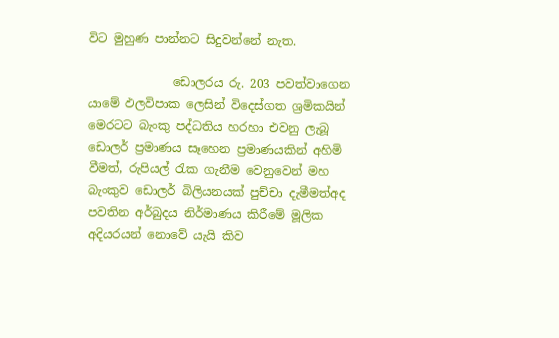විට මුහුණ පාන්නට සිදුවන්නේ නැත.

              ඩොලරය රු. 203 පවත්වාගෙන යාමේ ඵලවිපාක ලෙසින් විදෙස්ගත ශ්‍රමිකයින් මෙරටට බැංකු පද්ධතිය හරහා එවනු ලැබූ ඩොලර් ප්‍රමාණය සෑහෙන ප්‍රමාණයකින් අහිමි වීමත්, රුපියල් රැක ගැනීම වෙනුවෙන් මහ බැංකුව ඩොලර් බිලියනයක් පුච්චා දැමීමත්අද පවතින අර්බුදය නිර්මාණය කිරීමේ මූලික අදියරයන් නොවේ යැයි කිව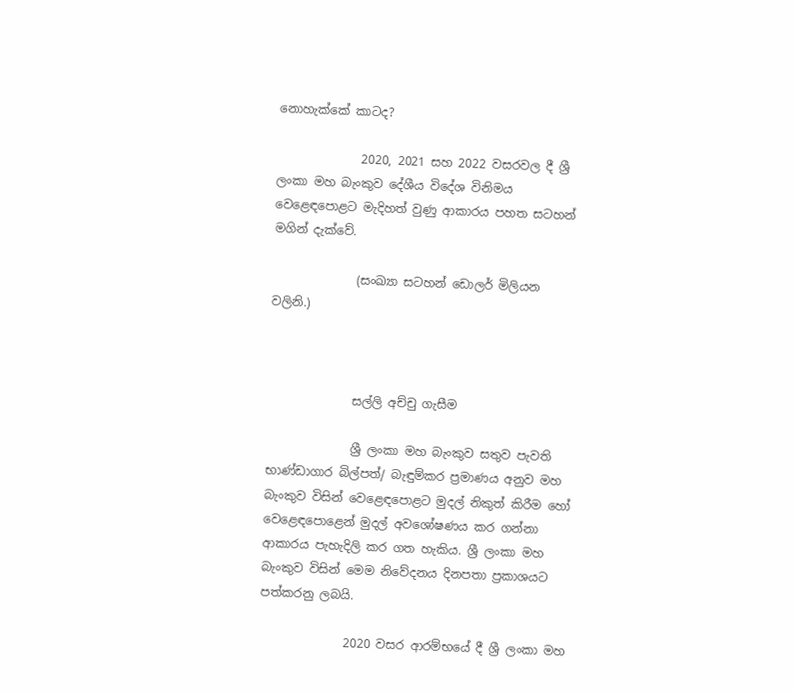නොහැක්කේ කාටද?

              2020, 2021 සහ 2022 වසරවල දී ශ්‍රී ලංකා මහ බැංකුව දේශීය විදේශ විනිමය වෙළෙඳපොළට මැදිහත් වුණු ආකාරය පහත සටහන් මගින් දැක්වේ.

              (සංඛ්‍යා සටහන් ඩොලර් මිලියන වලිනි.)



              සල්ලි අච්චු ගැසීම

              ශ්‍රී ලංකා මහ බැංකුව සතුව පැවති භාණ්ඩාගාර බිල්පත්/ බැඳුම්කර ප්‍රමාණය අනුව මහ බැංකුව විසින් වෙළෙඳපොළට මුදල් නිකුත් කිරීම හෝ වෙළෙඳපොළෙන් මුදල් අවශෝෂණය කර ගන්නා ආකාරය පැහැදිලි කර ගත හැකිය. ශ්‍රී ලංකා මහ බැංකුව විසින් මෙම නිවේදනය දිනපතා ප්‍රකාශයට පත්කරනු ලබයි.

              2020 වසර ආරම්භයේ දී ශ්‍රී ලංකා මහ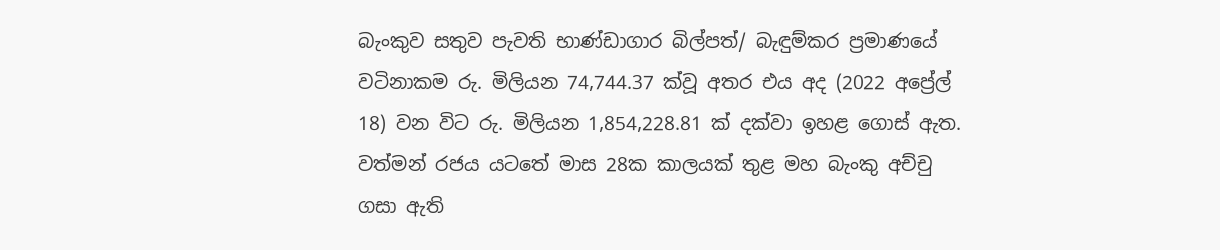බැංකුව සතුව පැවති භාණ්ඩාගාර බිල්පත්/ බැඳුම්කර ප්‍රමාණයේ වටිනාකම රු. මිලියන 74,744.37 ක්වූ අතර එය අද (2022 අප්‍රේල් 18) වන විට රු. මිලියන 1,854,228.81 ක් දක්වා ඉහළ ගොස් ඇත.  වත්මන් රජය යටතේ මාස 28ක කාලයක් තුළ මහ බැංකු අච්චු ගසා ඇති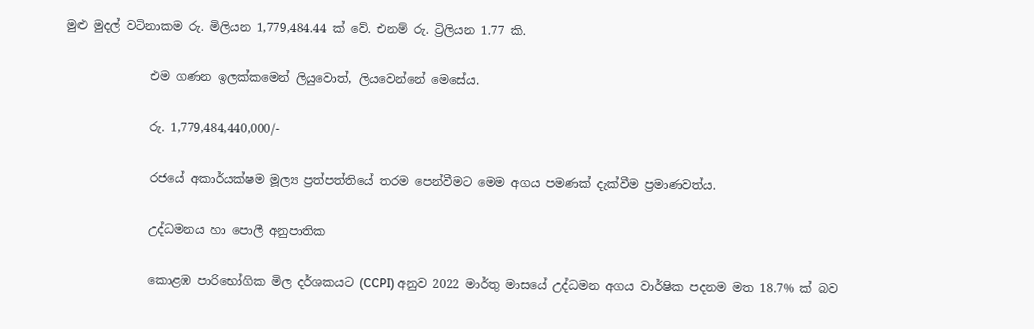මුළු මුදල් වටිනාකම රු. මිලියන 1,779,484.44 ක් වේ. එනම් රු. ට්‍රිලියන 1.77 කි.

              එම ගණන ඉලක්කමෙන් ලියුවොත්, ලියවෙන්නේ මෙසේය.

              රු. 1,779,484,440,000/-

              රජයේ අකාර්යක්ෂම මූල්‍ය ප්‍රත්පත්තියේ තරම පෙන්වීමට මෙම අගය පමණක් දැක්වීම ප්‍රමාණවත්ය.

              උද්ධමනය හා පොලී අනුපාතික

              කොළඹ පාරිභෝගික මිල දර්ශකයට (CCPI) අනුව 2022 මාර්තු මාසයේ උද්ධමන අගය වාර්ෂික පදනම මත 18.7% ක් බව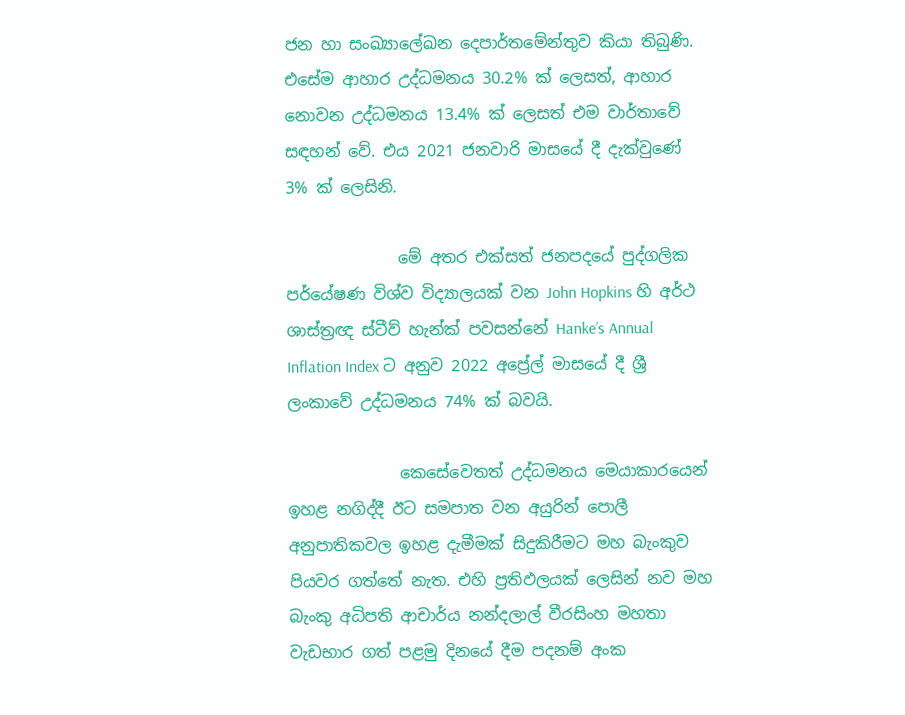ජන හා සංඛ්‍යාලේඛන දෙපාර්තමේන්තුව කියා තිබුණි. එසේම ආහාර උද්ධමනය 30.2% ක් ලෙසත්, ආහාර නොවන උද්ධමනය 13.4% ක් ලෙසත් එම වාර්තාවේ සඳහන් වේ. එය 2021 ජනවාරි මාසයේ දී දැක්වුණේ 3% ක් ලෙසිනි.

              මේ අතර එක්සත් ජනපදයේ පුද්ගලික පර්යේෂණ විශ්ව විද්‍යාලයක් වන John Hopkins හි අර්ථ ශාස්ත්‍රඥ ස්ටීව් හැන්ක් පවසන්නේ Hanke’s Annual Inflation Index ට අනුව 2022 අප්‍රේල් මාසයේ දී ශ්‍රී ලංකාවේ උද්ධමනය 74% ක් බවයි.

              කෙසේවෙතත් උද්ධමනය මෙයාකාරයෙන් ඉහළ නගිද්දී ඊට සමපාත වන අයුරින් පොලී අනුපාතිකවල ඉහළ දැමීමක් සිදුකිරීමට මහ බැංකුව පියවර ගත්තේ නැත. එහි ප්‍රතිඵලයක් ලෙසින් නව මහ බැංකු අධිපති ආචාර්ය නන්දලාල් වීරසිංහ මහතා වැඩභාර ගත් පළමු දිනයේ දීම පදනම් අංක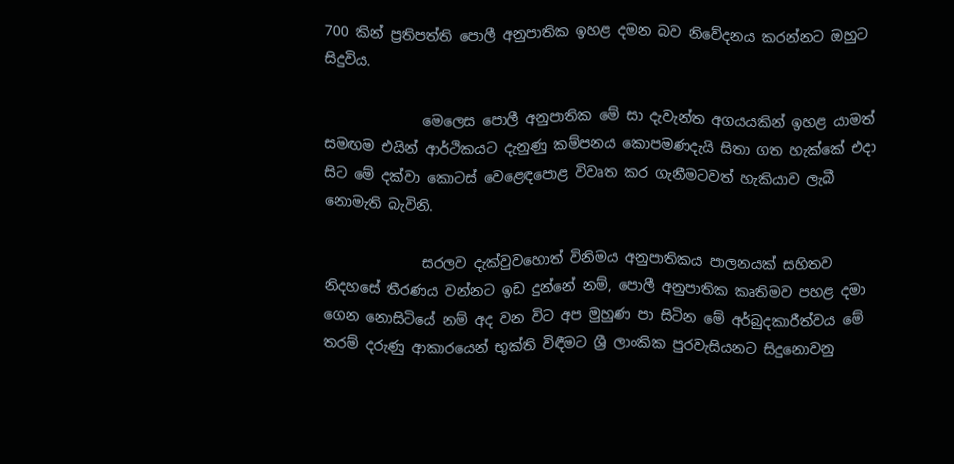700 කින් ප්‍රතිපත්ති පොලී අනුපාතික ඉහළ දමන බව නිවේදනය කරන්නට ඔහුට සිදුවිය.

              මෙලෙස පොලී අනුපාතික මේ සා දැවැන්ත අගයයකින් ඉහළ යාමත් සමඟම එයින් ආර්ථිකයට දැනුණු කම්පනය කොපමණදැයි සිතා ගත හැක්කේ එදා සිට මේ දක්වා කොටස් වෙළෙඳපොළ විවෘත කර ගැනීමටවත් හැකියාව ලැබී නොමැති බැවිනි.

              සරලව දැක්වුවහොත් විනිමය අනුපාතිකය පාලනයක් සහිතව නිදහසේ තීරණය වන්නට ඉඩ දුන්නේ නම්, පොලී අනුපාතික කෘතිමව පහළ දමා ගෙන නොසිටියේ නම් අද වන විට අප මුහුණ පා සිටින මේ අර්බුදකාරීත්වය මේ තරම් දරුණු ආකාරයෙන් භුක්ති විඳීමට ශ්‍රී ලාංකික පුරවැසියනට සිදුනොවනු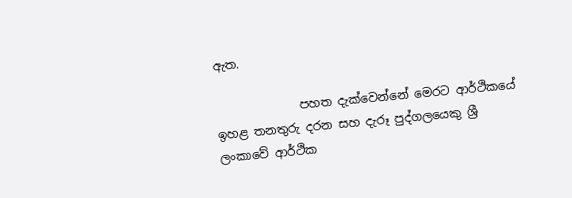ඇත.

              පහත දැක්වෙන්නේ මෙරට ආර්ථිකයේ ඉහළ තනතුරු දරන සහ දැරූ පුද්ගලයෙකු ශ්‍රී ලංකාවේ ආර්ථික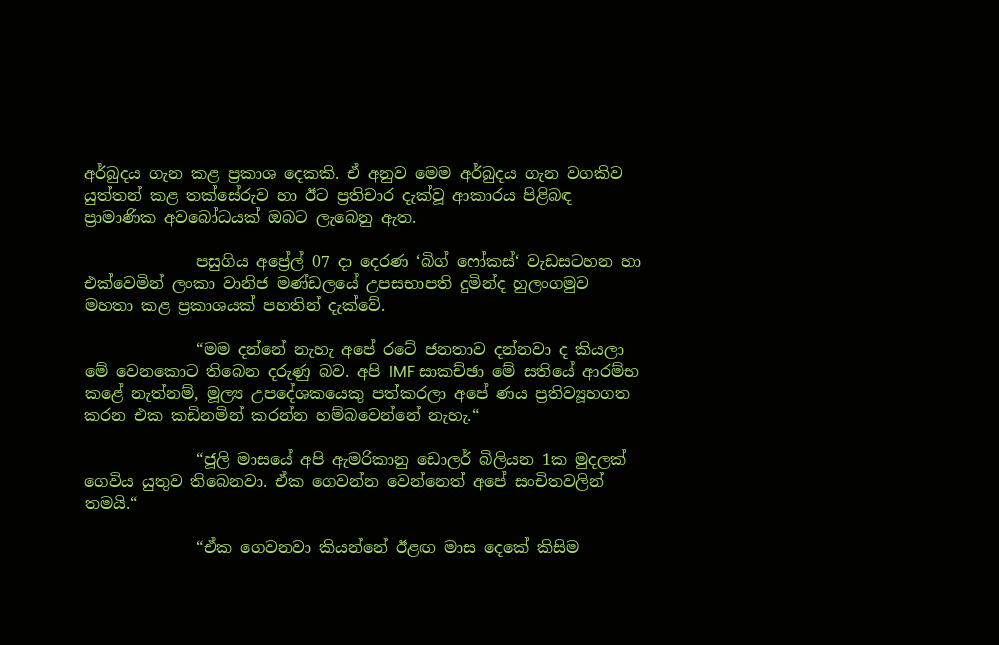අර්බුදය ගැන කළ ප්‍රකාශ දෙකකි. ඒ අනුව මෙම අර්බුදය ගැන වගකිව යුත්තන් කළ තක්සේරුව හා ඊට ප්‍රතිචාර දැක්වූ ආකාරය පිළිබඳ ප්‍රාමාණික අවබෝධයක් ඔබට ලැබෙනු ඇත.

              පසුගිය අප්‍රේල් 07 දා දෙරණ ‘බිග් ෆෝකස්‘ වැඩසටහන හා එක්වෙමින් ලංකා වානිජ මණ්ඩලයේ උපසභාපති දුමින්ද හුලංගමුව මහතා කළ ප්‍රකාශයක් පහතින් දැක්වේ.

              “මම දන්නේ නැහැ අපේ රටේ ජනතාව දන්නවා ද කියලා මේ වෙනකොට තිබෙන දරුණු බව. අපි IMF සාකච්ඡා මේ සතියේ ආරම්භ කළේ නැත්නම්, මූල්‍ය උපදේශකයෙකු පත්කරලා අපේ ණය ප්‍රතිව්‍යූහගත කරන එක කඩිනමින් කරන්න හම්බවෙන්නේ නැහැ.“

              “ජූලි මාසයේ අපි ඇමරිකානු ඩොලර් බිලියන 1ක මුදලක් ගෙවිය යුතුව තිබෙනවා. ඒක ගෙවන්න වෙන්නෙත් අපේ සංචිතවලින් තමයි.“

              “ඒක ගෙවනවා කියන්නේ ඊළඟ මාස දෙකේ කිසිම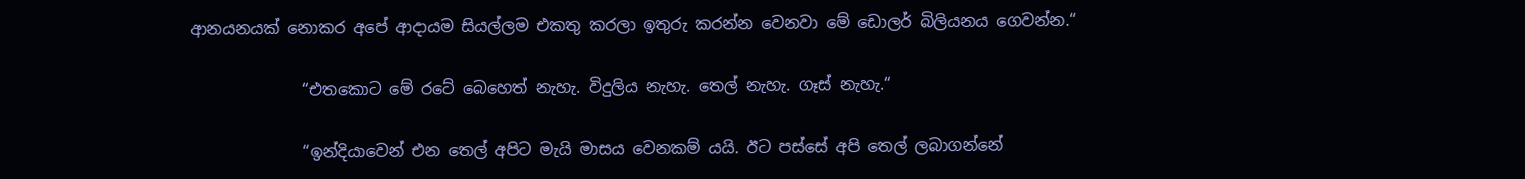ආනයනයක් නොකර අපේ ආදායම සියල්ලම එකතු කරලා ඉතුරු කරන්න වෙනවා මේ ඩොලර් බිලියනය ගෙවන්න.“

              “එතකොට මේ රටේ බෙහෙත් නැහැ. විදුලිය නැහැ. තෙල් නැහැ. ගෑස් නැහැ.“

              “ඉන්දියාවෙන් එන තෙල් අපිට මැයි මාසය වෙනකම් යයි. ඊට පස්සේ අපි තෙල් ලබාගන්නේ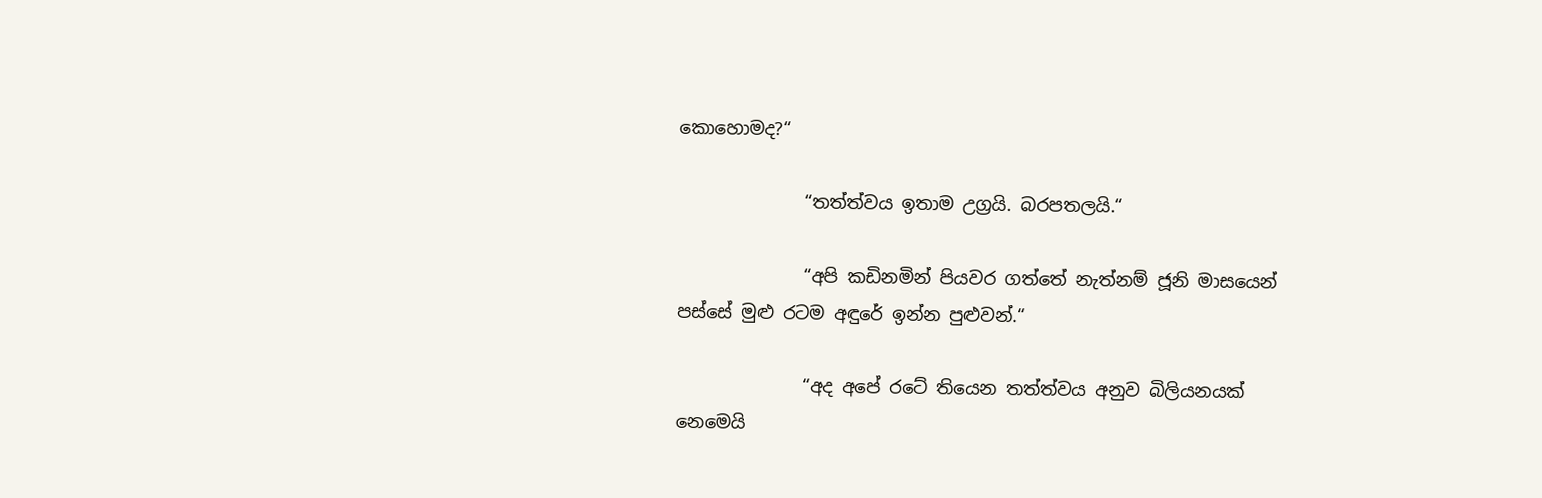කොහොමද?“

              “තත්ත්වය ඉතාම උග්‍රයි. බරපතලයි.“

              “අපි කඩිනමින් පියවර ගත්තේ නැත්නම් ජූනි මාසයෙන් පස්සේ මුළු රටම අඳුරේ ඉන්න පුළුවන්.“

              “අද අපේ රටේ තියෙන තත්ත්වය අනුව බිලියනයක් නෙමෙයි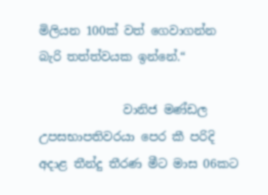මිලියන 100ක් වත් ගෙවාගන්න බැරි තත්ත්වයක ඉන්නේ.“

              වානිජ මණ්ඩල උපසභාපතිවරයා පෙර කී පරිදි අදාළ තීන්දු තීරණ මීට මාස 06කට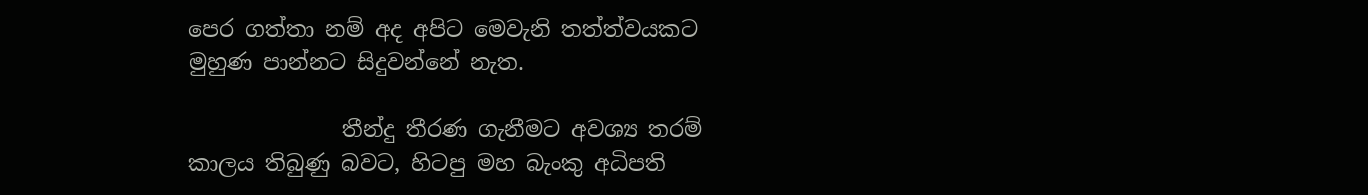පෙර ගත්තා නම් අද අපිට මෙවැනි තත්ත්වයකට මුහුණ පාන්නට සිදුවන්නේ නැත.

              තීන්දු තීරණ ගැනීමට අවශ්‍ය තරම් කාලය තිබුණු බවට, හිටපු මහ බැංකු අධිපති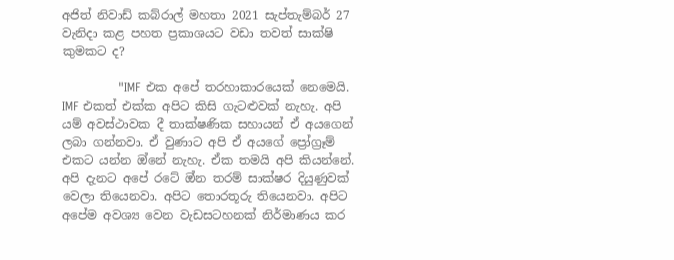අජිත් නිවාඩ් කබ්රාල් මහතා 2021 සැප්තැම්බර් 27 වැනිදා කළ පහත ප්‍රකාශයට වඩා තවත් සාක්ෂි කුමකට ද?

              "IMF එක අපේ තරහාකාරයෙක් නෙමෙයි. IMF එකත් එක්ක අපිට කිසි ගැටළුවක් නැහැ. අපි යම් අවස්ථාවක දී තාක්ෂණික සහායන් ඒ අය‌ගෙන් ලබා ගන්නවා. ඒ වුණාට අපි ඒ අයගේ ප්‍රෝග්‍රෑම් එකට යන්න ඔ්නේ නැහැ. ඒක තමයි අපි කියන්නේ. අපි දැනට අපේ රටේ ඔ්න තරම් සාක්ෂර දියුණුවක් වෙලා තියෙනවා. අපිට තොරතූරු තියෙනවා. අපිට අපේම අවශ්‍ය වෙන වැඩසටහනක් නිර්මාණය කර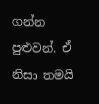ගන්න පුළුවන්. ඒ නිසා තමයි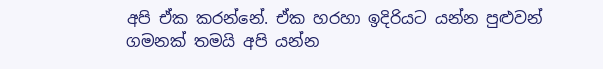අපි ඒක කරන්නේ. ඒක හරහා ඉදිරියට යන්න පුළුවන් ගමනක් තමයි අපි යන්න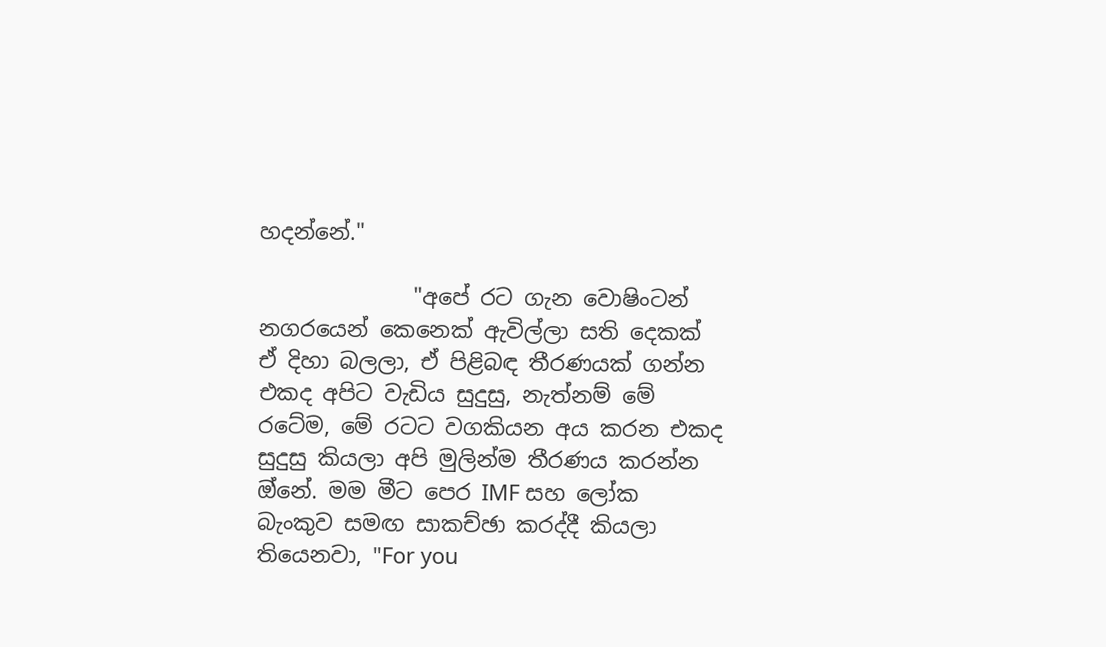හදන්නේ."

              "අපේ රට ගැන වොෂිංටන් නගරයෙන් කෙනෙක් ඇවිල්ලා සති දෙකක් ඒ දිහා බලලා, ඒ පිළිබඳ තීරණයක් ගන්න එකද අපිට වැඩිය සුදුසු, නැත්නම් මේ රටේම, මේ රටට වගකියන අය කරන එකද සුදුසු කියලා අපි මුලින්ම තීරණය කරන්න ඔ්නේ. මම මීට පෙර IMF සහ ලෝක බැංකුව සමඟ සාකච්ඡා කරද්දී කියලා තියෙනවා, "For you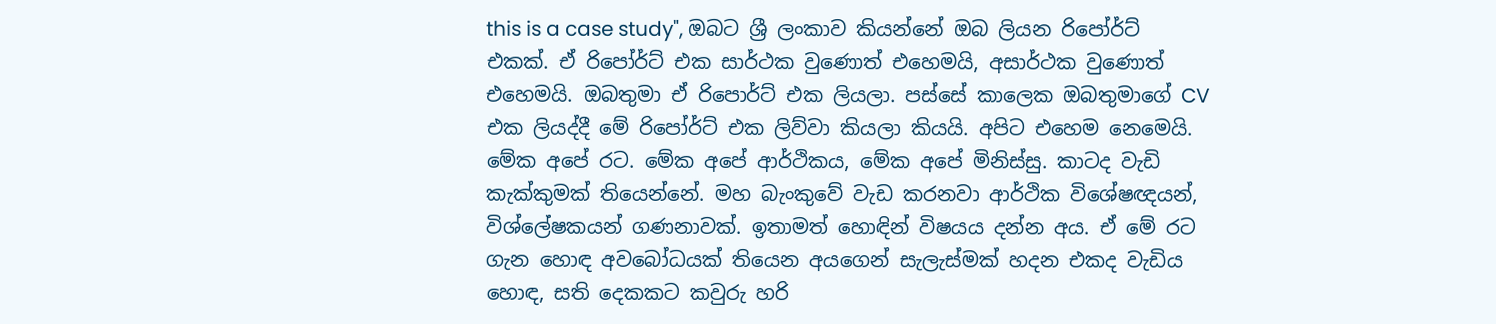this is a case study", ඔබට ශ්‍රී ලංකාව කියන්නේ ඔබ ලියන රිපෝර්ට් එකක්. ඒ රිපෝර්ට් එක සාර්ථක වුණොත් එහෙමයි, අසාර්ථක වුණොත් එහෙමයි. ඔබතුමා ඒ රිපොර්ට් එක ලියලා. පස්සේ කාලෙක ඔබතුමාගේ CV එක ලියද්දී මේ රිපෝර්ට් එක ලිව්වා කියලා කියයි. අපිට එහෙම නෙමෙයි. මේක අපේ රට. මේක අපේ ආර්ථිකය, මේක අපේ මිනිස්සු. කාටද වැඩි කැක්කුමක් තියෙන්නේ. මහ බැංකුවේ වැඩ කරනවා ආර්ථික විශේෂඥයන්, විශ්ලේෂකයන් ගණනාවක්. ඉතාමත් හොඳින් විෂයය දන්න අය. ඒ මේ රට ගැන හොඳ අවබෝධයක් තියෙන අයගෙන් සැලැස්මක් හදන එකද වැඩිය හොඳ, සති දෙකකට කවුරු හරි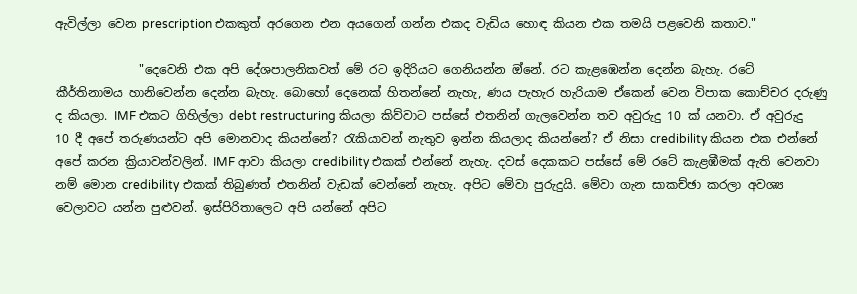ඇවිල්ලා වෙන prescription එකකුත් අරගෙන එන අයගෙන් ගන්න එකද වැඩිය හොඳ කියන එක තමයි පළවෙනි කතාව."

              "දෙවෙනි එක අපි දේශපාලනිකවත් මේ රට ඉදිරියට ගෙනියන්න ඔ්නේ. රට කැළඹෙන්න දෙන්න බැහැ. රටේ කීර්තිනාමය හානිවෙන්න දෙන්න බැහැ. බොහෝ දෙනෙක් හිතන්නේ නැහැ, ණය පැහැර හැරියාම ඒකෙන් වෙන විපාක කොච්චර දරුණු ද කියලා. IMF එකට ගිහිල්ලා debt restructuring කියලා කිව්වාට පස්සේ එතනින් ගැලවෙන්න තව අවුරුදු 10 ක් යනවා. ඒ අවුරුදු 10 දී අපේ තරුණයන්ට අපි මොනවාද කියන්නේ? රැකියාවන් නැතුව ඉන්න කියලාද කියන්නේ? ඒ නිසා credibility කියන එක එන්නේ අපේ කරන ක්‍රියාවන්වලින්. IMF ආවා කියලා credibility එකක් එන්නේ නැහැ. දවස් දෙකකට පස්සේ මේ රටේ කැළඹීමක් ඇති වෙනවා නම් මොන credibility එකක් තිබුණත් එතනින් වැඩක් වෙන්නේ නැහැ. අපිට මේවා පුරුදුයි. මේවා ගැන සාකච්ඡා කරලා අවශ්‍ය වෙලාවට යන්න පුළුවන්. ඉස්පිරිතාලෙට අපි යන්නේ අපිට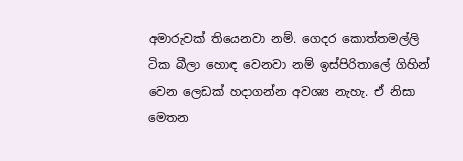අමාරුවක් තියෙනවා නම්. ගෙදර කොත්තමල්ලි ටික බීලා හොඳ වෙනවා නම් ඉස්පිරිතාලේ ගිහින් වෙන ලෙඩක් හදාගන්න අවශ්‍ය නැහැ. ඒ නිසා මෙතන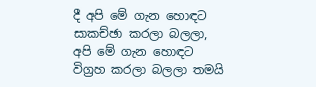දී අපි මේ ගැන හොඳට සාකච්ඡා කරලා බලලා, අපි මේ ගැන හොඳට විග්‍රහ කරලා බලලා තමයි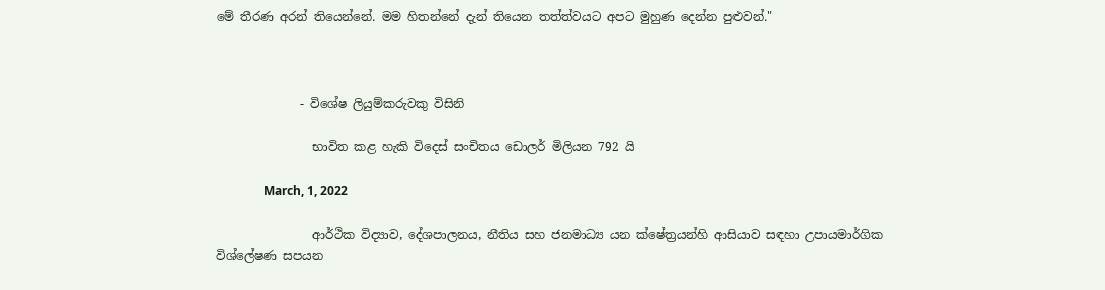මේ තීරණ අරන් තියෙන්නේ. මම හිතන්නේ දැන් තියෙන තත්ත්වයට අපට මුහුණ දෙන්න පුළුවන්."



              - විශේෂ ලියුම්කරුවකු විසිනි

                භාවිත කළ හැකි විදෙස් සංචිතය ඩොලර් මිලියන 792 යි

                March, 1, 2022

                ආර්ථික විද්‍යාව, දේශපාලනය, නීතිය සහ ජනමාධ්‍ය යන ක්ෂේත්‍රයන්හි ආසියාව සඳහා උපායමාර්ගික විශ්ලේෂණ සපයන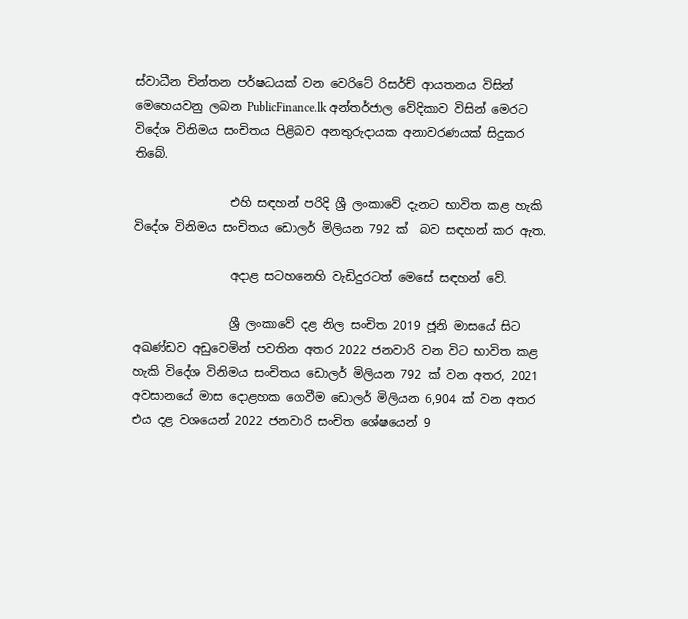ස්වාධීන චින්තන පර්ෂධයක් වන වෙරිටේ රිසර්ච් ආයතනය විසින් මෙහෙයවනු ලබන PublicFinance.lk අන්තර්ජාල වේදිකාව විසින් මෙරට විදේශ විනිමය සංචිතය පිළිබව අනතුරුදායක අනාවරණයක් සිදුකර තිබේ.

                එහි සඳහන් පරිදි ශ්‍රී ලංකාවේ දැනට භාවිත කළ හැකි විදේශ විනිමය සංචිතය ඩොලර් මිලියන 792 ක්  බව සඳහන් කර ඇත.

                අදාළ සටහනෙහි වැඩිදුරටත් මෙසේ සඳහන් වේ.

                ශ්‍රී ලංකාවේ දළ නිල සංචිත 2019 ජූනි මාසයේ සිට අඛණ්ඩව අඩුවෙමින් පවතින අතර 2022 ජනවාරි වන විට භාවිත කළ හැකි විදේශ විනිමය සංචිතය ඩොලර් මිලියන 792 ක් වන අතර, 2021 අවසානයේ මාස දොළහක ගෙවීම ඩොලර් මිලියන 6,904 ක් වන අතර එය දළ වශයෙන් 2022 ජනවාරි සංචිත ශේෂයෙන් 9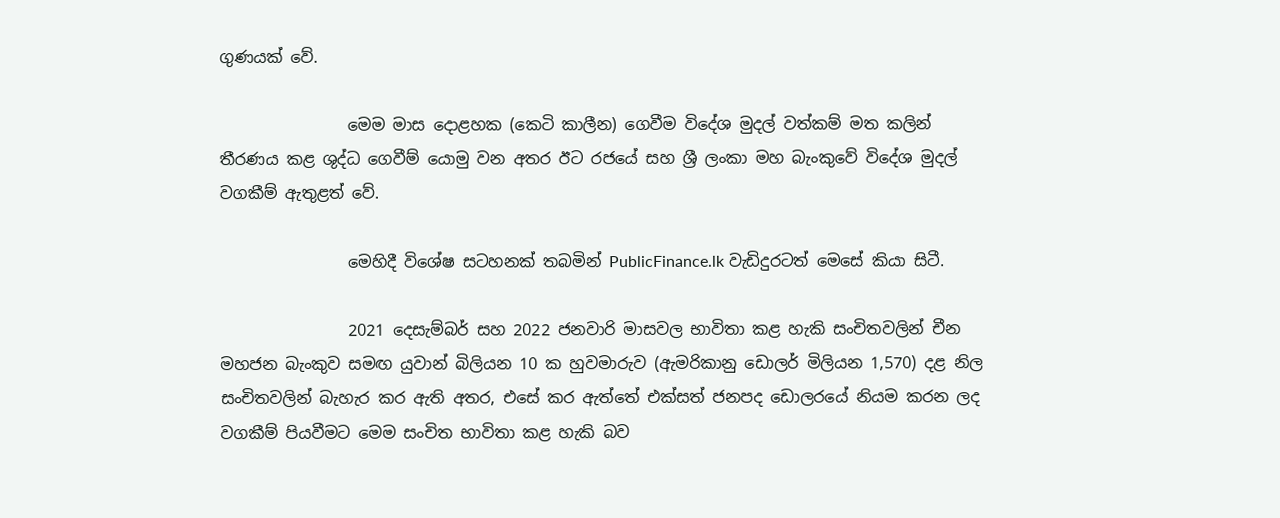ගුණයක් වේ.

                මෙම මාස දොළහක (කෙටි කාලීන) ගෙවීම විදේශ මුදල් වත්කම් මත කලින් තීරණය කළ ශුද්ධ ගෙවීම් යොමු වන අතර ඊට රජයේ සහ ශ්‍රී ලංකා මහ බැංකුවේ විදේශ මුදල් වගකීම් ඇතුළත් වේ.

                මෙහිදී විශේෂ සටහනක් තබමින් PublicFinance.lk වැඩිදුරටත් මෙසේ කියා සිටී.

                2021 දෙසැම්බර් සහ 2022 ජනවාරි මාසවල භාවිතා කළ හැකි සංචිතවලින් චීන මහජන බැංකුව සමඟ යුවාන් බිලියන 10 ක හුවමාරුව (ඇමරිකානු ඩොලර් මිලියන 1,570) දළ නිල සංචිතවලින් බැහැර කර ඇති අතර, එසේ කර ඇත්තේ එක්සත් ජනපද ඩොලරයේ නියම කරන ලද වගකීම් පියවීමට මෙම සංචිත භාවිතා කළ හැකි බව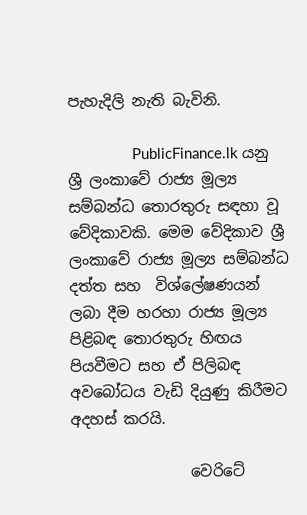පැහැදිලි නැති බැවිනි.

                PublicFinance.lk යනු ශ්‍රී ලංකාවේ රාජ්‍ය මූල්‍ය සම්බන්ධ තොරතුරු සඳහා වූ වේදිකාවකි. මෙම වේදිකාව ශ්‍රී ලංකාවේ රාජ්‍ය මූල්‍ය සම්බන්ධ දත්ත සහ  විශ්ලේෂණයන් ලබා දීම හරහා රාජ්‍ය මූල්‍ය පිළිබඳ තොරතුරු හිඟය පියවීමට සහ ඒ පිලිබඳ  අවබෝධය වැඩි දියුණු කිරීමට අදහස් කරයි.

                වෙරිටේ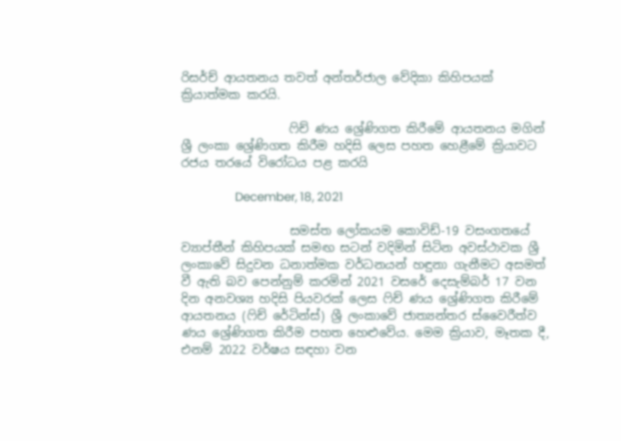රිසර්ච් ආයතනය තවත් අන්තර්ජාල වේදිකා කිහිපයක් ක්‍රියාත්මක කරයි.

                  ෆිච් ණය ශ්‍රේණිගත කිරීමේ ආයතනය මගින් ශ්‍රී ලංකා ශ්‍රේණිගත කිරීම හදිසි ලෙස පහත හෙළීමේ ක්‍රියාවට රජය තරයේ විරෝධය පළ කරයි

                  December, 18, 2021

                  සමස්ත ලෝකයම කොවිඩ්-19 වසංගතයේ ව්‍යාප්තීන් කිහිපයක් සමඟ සටන් වදිමින් සිටින අවස්ථාවක ශ්‍රී ලංකාවේ සිදුවන ධනාත්මක වර්ධනයන් හඳුනා ගැනීමට අසමත් වී ඇති බව පෙන්නුම් කරමින් 2021 වසරේ දෙසැම්බර් 17 වන දින අනවශ්‍ය හදිසි පියවරක් ලෙස ෆිච් ණය ශ්‍රේණිගත කිරීමේ ආයතනය (ෆිච් රේටින්ස්) ශ්‍රී ලංකාවේ ජාත්‍යන්තර ස්වෛරීත්ව ණය ශ්‍රේණිගත කිරීම පහත හෙළුවේය. මෙම ක්‍රියාව, මෑතක දී, එනම් 2022 වර්ෂය සඳහා වන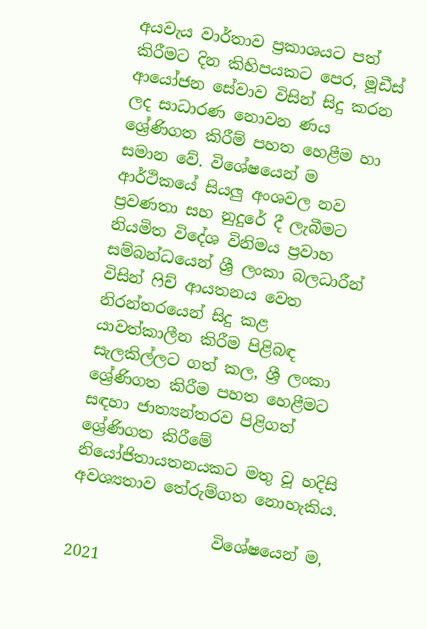අයවැය වාර්තාව ප්‍රකාශයට පත් කිරීමට දින කිහිපයකට පෙර, මූඩීස් ආයෝජන සේවාව විසින් සිදු කරන ලද සාධාරණ නොවන ණය ශ්‍රේණිගත කිරීම් පහත හෙළීම හා සමාන වේ. විශේෂයෙන් ම ආර්ථිකයේ සියලු අංශවල නව ප්‍රවණතා සහ නුදුරේ දී ලැබීමට නියමිත විදේශ විනිමය ප්‍රවාහ සම්බන්ධයෙන් ශ්‍රී ලංකා බලධාරීන් විසින් ෆිච් ආයතනය වෙත නිරන්තරයෙන් සිදු කළ යාවත්කාලීන කිරීම පිළිබඳ සැලකිල්ලට ගත් කල, ශ්‍රී ලංකා ශ්‍රේණිගත කිරීම පහත හෙළීමට සඳහා ජාත්‍යන්තරව පිළිගත් ශ්‍රේණිගත කිරීමේ නියෝජිතායතනයකට මතු වූ හදිසි අවශ්‍යතාව තේරුම්ගත නොහැකිය.

                  විශේෂයෙන් ම, 2021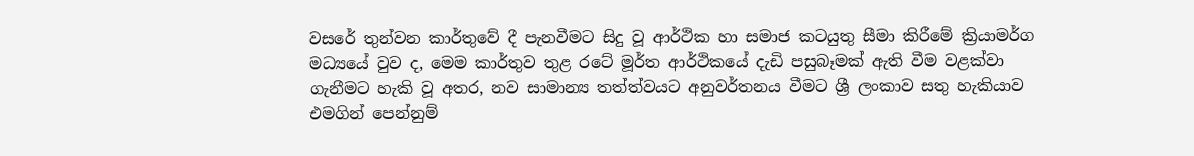වසරේ තුන්වන කාර්තුවේ දී පැනවීමට සිදු වූ ආර්ථික හා සමාජ කටයුතු සීමා කිරීමේ ක්‍රියාමර්ග මධ්‍යයේ වුව ද, මෙම කාර්තුව තුළ රටේ මූර්ත ආර්ථිකයේ දැඩි පසුබෑමක් ඇති වීම වළක්වා ගැනීමට හැකි වූ අතර, නව සාමාන්‍ය තත්ත්වයට අනුවර්තනය වීමට ශ්‍රී ලංකාව සතු හැකියාව එමගින් පෙන්නුම්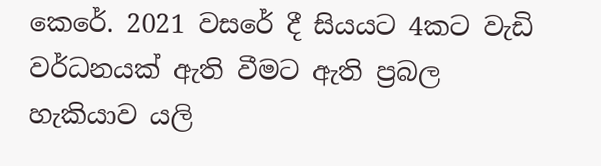කෙරේ. 2021 වසරේ දී සියයට 4කට වැඩි වර්ධනයක් ඇති වීමට ඇති ප්‍රබල හැකියාව යලි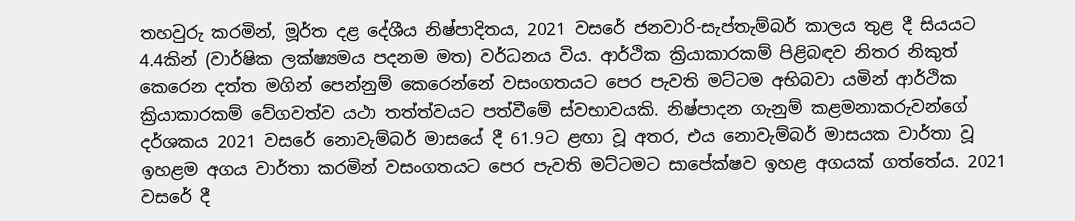තහවුරු කරමින්, මූර්ත දළ දේශීය නිෂ්පාදිතය, 2021 වසරේ ජනවාරි-සැප්තැම්බර් කාලය තුළ දී සියයට 4.4කින් (වාර්ෂික ලක්ෂ්‍යමය පදනම මත) වර්ධනය විය. ආර්ථික ක්‍රියාකාරකම් පිළිබඳව නිතර නිකුත් කෙරෙන දත්ත මගින් පෙන්නුම් කෙරෙන්නේ වසංගතයට පෙර පැවති මට්ටම අභිබවා යමින් ආර්ථික ක්‍රියාකාරකම් වේගවත්ව යථා තත්ත්වයට පත්වීමේ ස්වභාවයකි. නිෂ්පාදන ගැනුම් කළමනාකරුවන්ගේ දර්ශකය 2021 වසරේ නොවැම්බර් මාසයේ දී 61.9ට ළඟා වූ අතර, එය නොවැම්බර් මාසයක වාර්තා වූ ඉහළම අගය වාර්තා කරමින් වසංගතයට පෙර පැවති මට්ටමට සාපේක්ෂව ඉහළ අගයක් ගත්තේය. 2021 වසරේ දී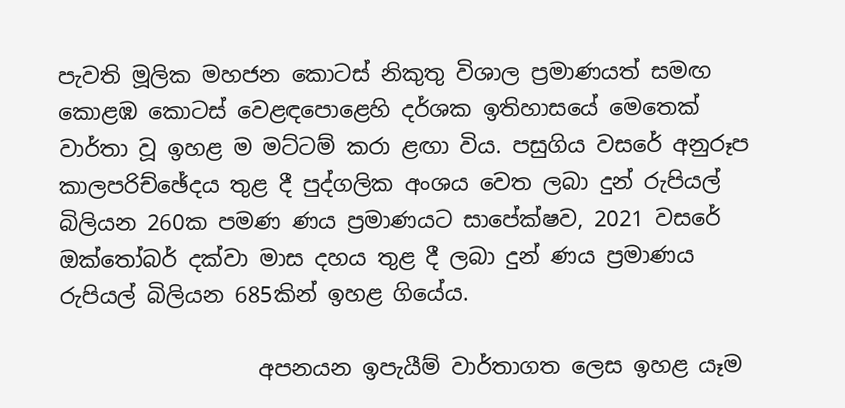පැවති මූලික මහජන කොටස් නිකුතු විශාල ප්‍රමාණයත් සමඟ කොළඹ කොටස් වෙළඳපොළෙහි දර්ශක ඉතිහාසයේ මෙතෙක් වාර්තා වූ ඉහළ ම මට්ටම් කරා ළඟා විය. පසුගිය වසරේ අනුරූප කාලපරිච්ඡේදය තුළ දී පුද්ගලික අංශය වෙත ලබා දුන් රුපියල් බිලියන 260ක පමණ ණය ප්‍රමාණයට සාපේක්ෂව, 2021 වසරේ ඔක්තෝබර් දක්වා මාස දහය තුළ දී ලබා දුන් ණය ප්‍රමාණය රුපියල් බිලියන 685කින් ඉහළ ගියේය.

                  අපනයන ඉපැයීම් වාර්තාගත ලෙස ඉහළ යෑම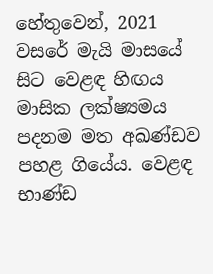හේතුවෙන්, 2021 වසරේ මැයි මාසයේ සිට වෙළඳ හිඟය මාසික ලක්ෂ්‍යමය පදනම මත අඛණ්ඩව පහළ ගියේය. වෙළඳ භාණ්ඩ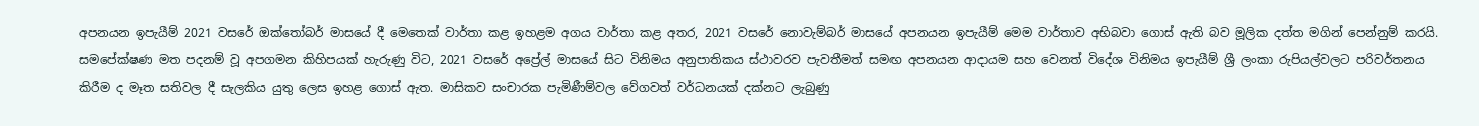අපනයන ඉපැයීම් 2021 වසරේ ඔක්තෝබර් මාසයේ දී මෙතෙක් වාර්තා කළ ඉහළම අගය වාර්තා කළ අතර, 2021 වසරේ නොවැම්බර් මාසයේ අපනයන ඉපැයීම් මෙම වාර්තාව අභිබවා ගොස් ඇති බව මූලික දත්ත මගින් පෙන්නුම් කරයි. සමපේක්ෂණ මත පදනම් වූ අපගමන කිහිපයක් හැරුණු විට, 2021 වසරේ අප්‍රේල් මාසයේ සිට විනිමය අනුපාතිකය ස්ථාවරව පැවතීමත් සමඟ අපනයන ආදායම සහ වෙනත් විදේශ විනිමය ඉපැයීම් ශ්‍රී ලංකා රුපියල්වලට පරිවර්තනය කිරීම ද මෑත සතිවල දී සැලකිය යුතු ලෙස ඉහළ ගොස් ඇත. මාසිකව සංචාරක පැමිණීම්වල වේගවත් වර්ධනයක් දක්නට ලැබුණු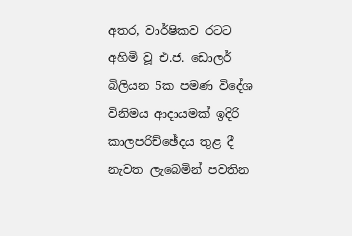අතර, වාර්ෂිකව රටට අහිමි වූ එ.ජ. ඩොලර් බිලියන 5ක පමණ විදේශ විනිමය ආදායමක් ඉදිරි කාලපරිච්ඡේදය තුළ දී නැවත ලැබෙමින් පවතින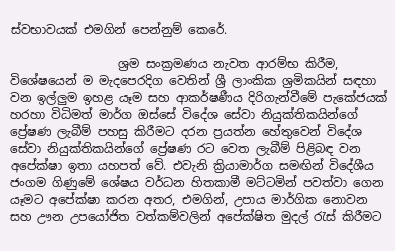ස්වභාවයක් එමගින් පෙන්නුම් කෙරේ.

                  ශ්‍රම සංක්‍රමණය නැවත ආරම්භ කිරීම, විශේෂයෙන් ම මැදපෙරදිග වෙතින් ශ්‍රී ලාංකික ශ්‍රමිකයින් සඳහා වන ඉල්ලුම ඉහළ යෑම සහ ආකර්ෂණීය දිරිගැන්වීමේ පැකේජයක් හරහා විධිමත් මාර්ග ඔස්සේ විදේශ සේවා නියුක්තිකයින්ගේ ප්‍රේෂණ ලැබීම් පහසු කිරීමට දරන ප්‍රයත්න හේතුවෙන් විදේශ සේවා නියුක්තිකයින්ගේ ප්‍රේෂණ රට වෙත ලැබීම් පිළිබඳ වන අපේක්ෂා ඉතා යහපත් වේ. එවැනි ක්‍රියාමාර්ග සමඟින් විදේශීය ජංගම ගිණුමේ ශේෂය වර්ධන හිතකාමී මට්ටමින් පවත්වා ගෙන යෑමට අපේක්ෂා කරන අතර, එමගින්, උපාය මාර්ගික නොවන සහ ඌන උපයෝජිත වත්කම්වලින් අපේක්ෂිත මුදල් රැස් කිරීමට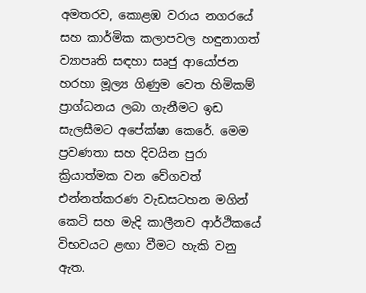අමතරව, කොළඹ වරාය නගරයේ සහ කාර්මික කලාපවල හඳුනාගත් ව්‍යාපෘති සඳහා සෘජු ආයෝජන හරහා මූල්‍ය ගිණුම වෙත හිමිකම් ප්‍රාග්ධනය ලබා ගැනීමට ඉඩ සැලසීමට අපේක්ෂා කෙරේ. මෙම ප්‍රවණතා සහ දිවයින පුරා ක්‍රියාත්මක වන වේගවත් එන්නත්කරණ වැඩසටහන මගින් කෙටි සහ මැදි කාලීනව ආර්ථිකයේ විභවයට ළඟා වීමට හැකි වනු ඇත.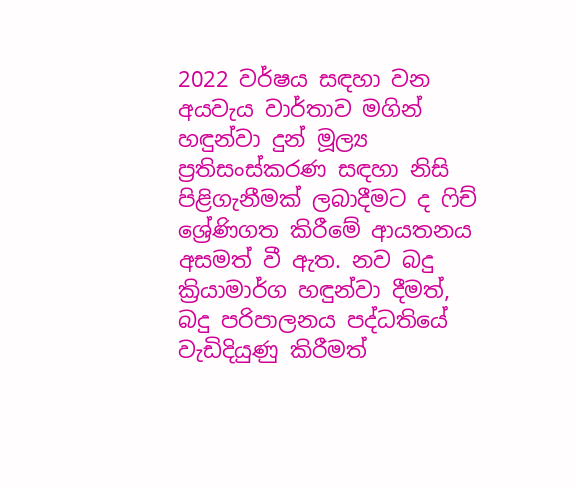2022 වර්ෂය සඳහා වන අයවැය වාර්තාව මගින් හඳුන්වා දුන් මූල්‍ය ප්‍රතිසංස්කරණ සඳහා නිසි පිළිගැනීමක් ලබාදීමට ද ෆිච් ශ්‍රේණිගත කිරීමේ ආයතනය අසමත් වී ඇත. නව බදු ක්‍රියාමාර්ග හඳුන්වා දීමත්, බදු පරිපාලනය පද්ධතියේ වැඩිදියුණු කිරීමත්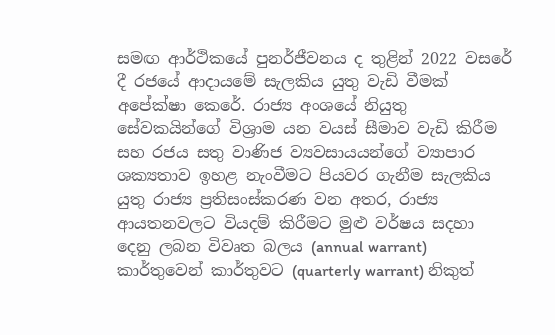සමඟ ආර්ථිකයේ පුනර්ජීවනය ද තුළින් 2022 වසරේ දී රජයේ ආදායමේ සැලකිය යුතු වැඩි වීමක් අපේක්ෂා කෙරේ. රාජ්‍ය අංශයේ නියුතු සේවකයින්ගේ විශ්‍රාම යන වයස් සීමාව වැඩි කිරීම සහ රජය සතු වාණිජ ව්‍යවසායයන්ගේ ව්‍යාපාර ශක්‍යතාව ඉහළ නැංවීමට පියවර ගැනීම සැලකිය යුතු රාජ්‍ය ප්‍රතිසංස්කරණ වන අතර, රාජ්‍ය ආයතනවලට වියදම් කිරීමට මුළු වර්ෂය සදහා දෙනු ලබන විවෘත බලය (annual warrant) කාර්තුවෙන් කාර්තුවට (quarterly warrant) නිකුත්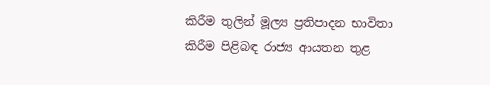කිරීම තුලින් මූල්‍ය ප්‍රතිපාදන භාවිතා කිරීම පිළිබඳ රාජ්‍ය ආයතන තුළ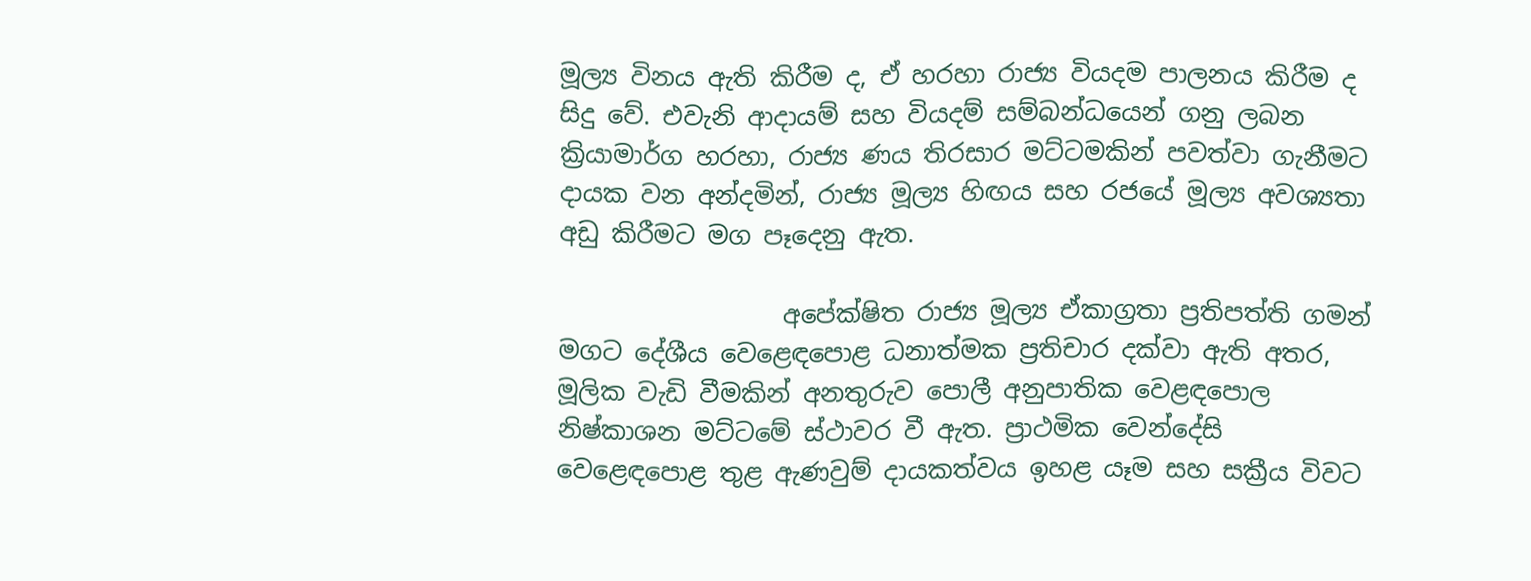මූල්‍ය විනය ඇති කිරීම ද, ඒ හරහා රාජ්‍ය වියදම පාලනය කිරීම ද සිදු වේ. එවැනි ආදායම් සහ වියදම් සම්බන්ධයෙන් ගනු ලබන ක්‍රියාමාර්ග හරහා, රාජ්‍ය ණය තිරසාර මට්ටමකින් පවත්වා ගැනීමට දායක වන අන්දමින්, රාජ්‍ය මූල්‍ය හිඟය සහ රජයේ මූල්‍ය අවශ්‍යතා අඩු කිරීමට මග පෑදෙනු ඇත.

                  අපේක්ෂිත රාජ්‍ය මූල්‍ය ඒකාග්‍රතා ප්‍රතිපත්ති ගමන් මගට දේශීය වෙළෙඳපොළ ධනාත්මක ප්‍රතිචාර දක්වා ඇති අතර, මූලික වැඩි වීමකින් අනතුරුව පොලී අනුපාතික වෙළඳපොල නිෂ්කාශන මට්ටමේ ස්ථාවර වී ඇත. ප්‍රාථමික වෙන්දේසි වෙළෙඳපොළ තුළ ඇණවුම් දායකත්වය ඉහළ යෑම සහ සක්‍රීය විවට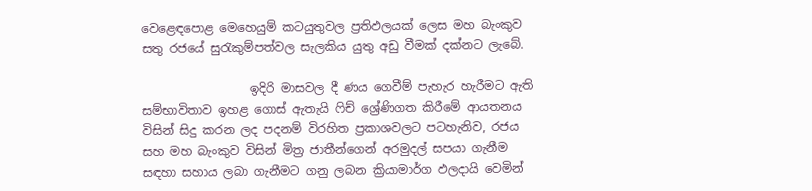වෙළෙඳපොළ මෙහෙයුම් කටයුතුවල ප්‍රතිඵලයක් ලෙස මහ බැංකුව සතු රජයේ සුරැකුම්පත්වල සැලකිය යුතු අඩු වීමක් දක්නට ලැබේ.

                  ඉදිරි මාසවල දී ණය ගෙවීම් පැහැර හැරීමට ඇති සම්භාවිතාව ඉහළ ගොස් ඇතැයි ෆිච් ශ්‍රේණිගත කිරීමේ ආයතනය විසින් සිදු කරන ලද පදනම් විරහිත ප්‍රකාශවලට පටහැනිව, රජය සහ මහ බැංකුව විසින් මිත්‍ර ජාතීන්ගෙන් අරමුදල් සපයා ගැනීම සඳහා සහාය ලබා ගැනීමට ගනු ලබන ක්‍රියාමාර්ග ඵලදායි වෙමින්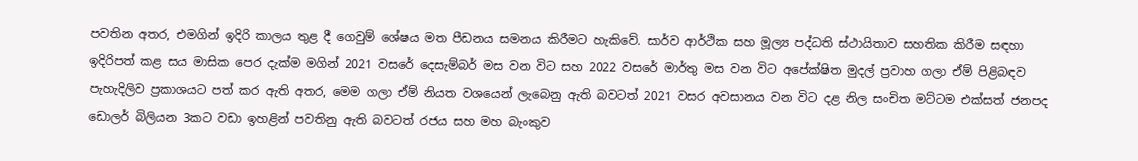පවතින අතර, එමගින් ඉදිරි කාලය තුළ දී ගෙවුම් ශේෂය මත පීඩනය සමනය කිරීමට හැකිවේ. සාර්ව ආර්ථික සහ මූල්‍ය පද්ධති ස්ථායිතාව සහතික කිරීම සඳහා ඉදිරිපත් කළ සය මාසික පෙර දැක්ම මගින් 2021 වසරේ දෙසැම්බර් මස වන විට සහ 2022 වසරේ මාර්තු මස වන විට අපේක්ෂිත මුදල් ප්‍රවාහ ගලා ඒම් පිළිබඳව පැහැදිලිව ප්‍රකාශයට පත් කර ඇති අතර, මෙම ගලා ඒම් නියත වශයෙන් ලැබෙනු ඇති බවටත් 2021 වසර අවසානය වන විට දළ නිල සංචිත මට්ටම එක්සත් ජනපද ඩොලර් බිලියන 3කට වඩා ඉහළින් පවතිනු ඇති බවටත් රජය සහ මහ බැංකුව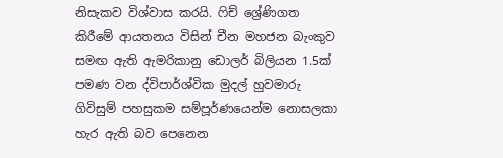නිසැකව විශ්වාස කරයි. ෆිච් ශ්‍රේණිගත කිරීමේ ආයතනය විසින් චීන මහජන බැංකුව සමඟ ඇති ඇමරිකානු ඩොලර් බිලියන 1.5ක් පමණ වන ද්විපාර්ශ්වික මුදල් හුවමාරු ගිවිසුම් පහසුකම සම්පූර්ණයෙන්ම නොසලකා හැර ඇති බව පෙනෙන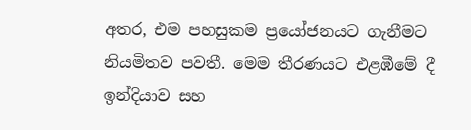අතර, එම පහසුකම ප්‍රයෝජනයට ගැනීමට නියමිතව පවතී. මෙම තීරණයට එළඹීමේ දී ඉන්දියාව සහ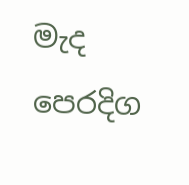මැද පෙරදිග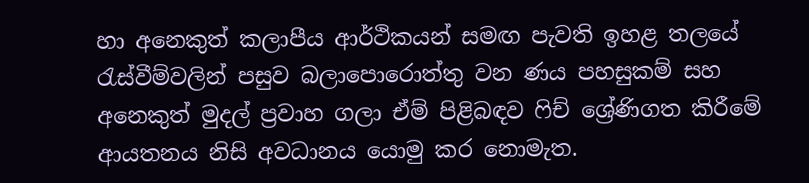හා අනෙකුත් කලාපීය ආර්ථිකයන් සමඟ පැවති ඉහළ තලයේ රැස්වීම්වලින් පසුව බලාපොරොත්තු වන ණය පහසුකම් සහ අනෙකුත් මුදල් ප්‍රවාහ ගලා ඒම් පිළිබඳව ෆිච් ශ්‍රේණිගත කිරීමේ ආයතනය නිසි අවධානය යොමු කර නොමැත.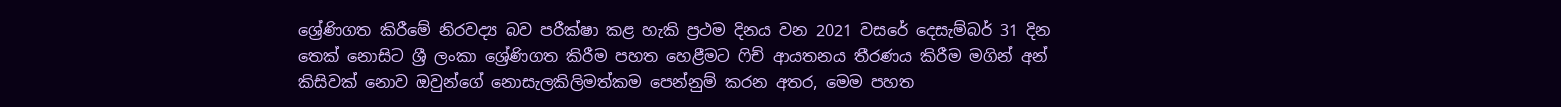ශ්‍රේණිගත කිරීමේ නිරවද්‍ය බව පරීක්ෂා කළ හැකි ප්‍රථම දිනය වන 2021 වසරේ දෙසැම්බර් 31 දින තෙක් නොසිට ශ්‍රී ලංකා ශ්‍රේණිගත කිරීම පහත හෙළීමට ෆිච් ආයතනය තීරණය කිරීම මගින් අන් කිසිවක් නොව ඔවුන්ගේ නොසැලකිලිමත්කම පෙන්නුම් කරන අතර, මෙම පහත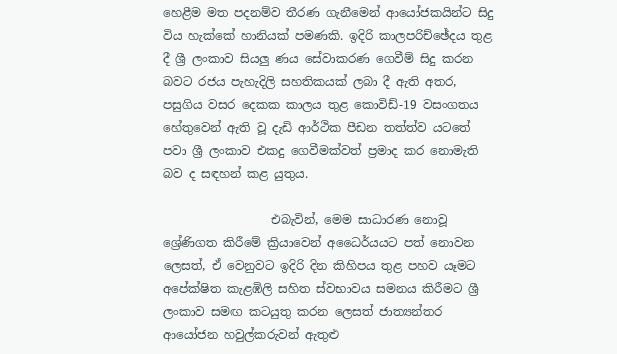හෙළීම මත පදනම්ව තීරණ ගැනීමෙන් ආයෝජකයින්ට සිදු විය හැක්කේ හානියක් පමණකි. ඉදිරි කාලපරිච්ඡේදය තුළ දී ශ්‍රී ලංකාව සියලු ණය සේවාකරණ ගෙවීම් සිදු කරන බවට රජය පැහැදිලි සහතිකයක් ලබා දී ඇති අතර, පසුගිය වසර දෙකක කාලය තුළ කොවිඩ්-19 වසංගතය හේතුවෙන් ඇති වූ දැඩි ආර්ථික පීඩන තත්ත්ව යටතේ පවා ශ්‍රී ලංකාව එකදු ගෙවීමක්වත් ප්‍රමාද කර නොමැති බව ද සඳහන් කළ යුතුය.

                  එබැවින්, මෙම සාධාරණ නොවූ ශ්‍රේණිගත කිරීමේ ක්‍රියාවෙන් අධෛර්යයට පත් නොවන ලෙසත්, ඒ වෙනුවට ඉදිරි දින කිහිපය තුළ පහව යෑමට අපේක්ෂිත කැළඹිලි සහිත ස්වභාවය සමනය කිරීමට ශ්‍රී ලංකාව සමඟ කටයුතු කරන ලෙසත් ජාත්‍යන්තර ආයෝජන හවුල්කරුවන් ඇතුළු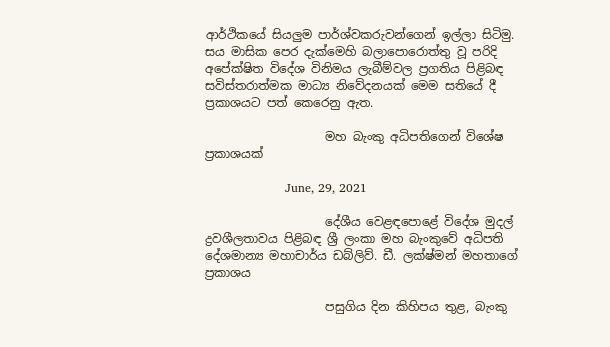ආර්ථිකයේ සියලුම පාර්ශ්වකරුවන්ගෙන් ඉල්ලා සිටිමු. සය මාසික පෙර දැක්මෙහි බලාපොරොත්තු වූ පරිදි අපේක්ෂිත විදේශ විනිමය ලැබීම්වල ප්‍රගතිය පිළිබඳ සවිස්තරාත්මක මාධ්‍ය නිවේදනයක් මෙම සතියේ දී ප්‍රකාශයට පත් කෙරෙනු ඇත.

                    මහ බැංකු අධිපතිගෙන් විශේෂ ප්‍රකාශයක්

                    June, 29, 2021

                    දේශීය වෙළඳපොළේ විදේශ මුදල් ද්‍රවශීලතාවය පිළිබඳ ශ්‍රී ලංකා මහ බැංකුවේ අධිපති දේශමාන්‍ය මහාචාර්ය ඩබ්ලිව්. ඩී. ලක්ෂ්මන් මහතාගේ ප්‍රකාශය

                    පසුගිය දින කිහිපය තුළ, බැංකු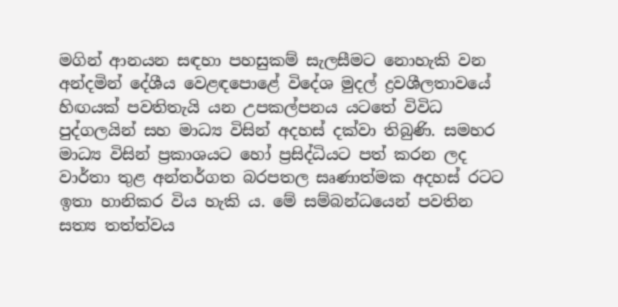මගින් ආනයන සඳහා පහසුකම් සැලසීමට නොහැකි වන අන්දමින් දේශීය වෙළඳපොළේ විදේශ මුදල් ද්‍රවශීලතාවයේ හිඟයක් පවතිතැයි යන උපකල්පනය යටතේ විවිධ පුද්ගලයින් සහ මාධ්‍ය විසින් අදහස් දක්වා තිබුණි. සමහර මාධ්‍ය විසින් ප්‍රකාශයට හෝ ප්‍රසිද්ධියට පත් කරන ලද වාර්තා තුළ අන්තර්ගත බරපතල සෘණාත්මක අදහස් රටට ඉතා හානිකර විය හැකි ය. මේ සම්බන්ධයෙන් පවතින සත්‍ය තත්ත්වය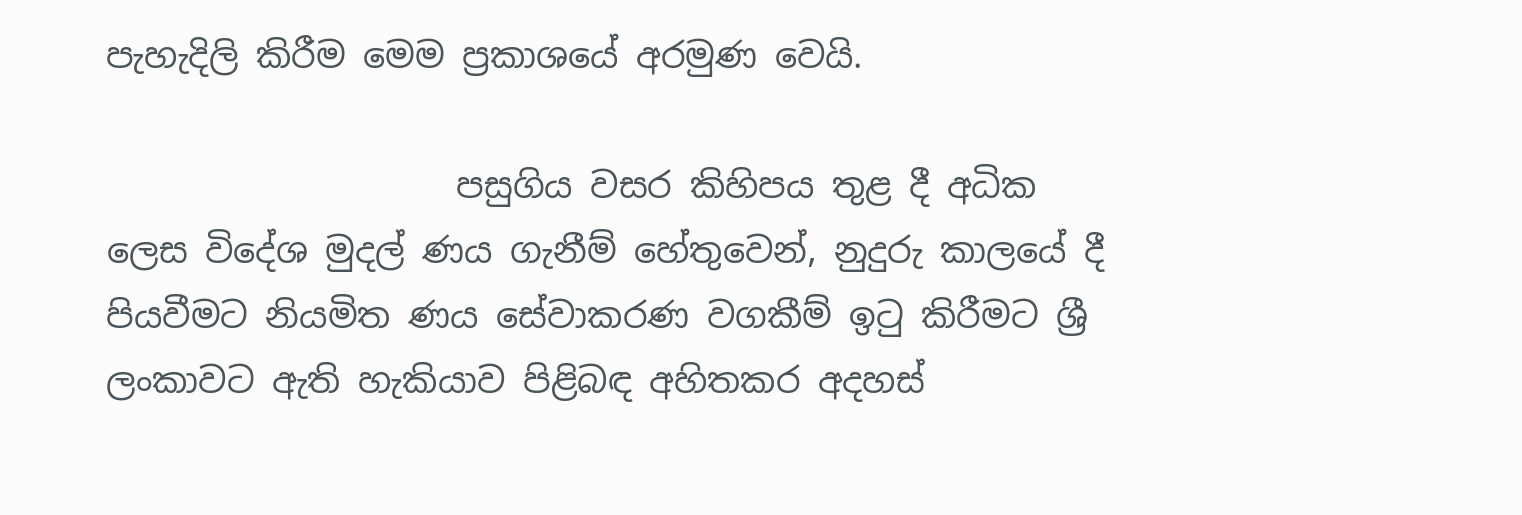පැහැදිලි කිරීම මෙම ප්‍රකාශයේ අරමුණ වෙයි.

                    පසුගිය වසර කිහිපය තුළ දී අධික ලෙස විදේශ මුදල් ණය ගැනීම් හේතුවෙන්, නුදුරු කාලයේ දී පියවීමට නියමිත ණය සේවාකරණ වගකීම් ඉටු කිරීමට ශ්‍රී ලංකාවට ඇති හැකියාව පිළිබඳ අහිතකර අදහස්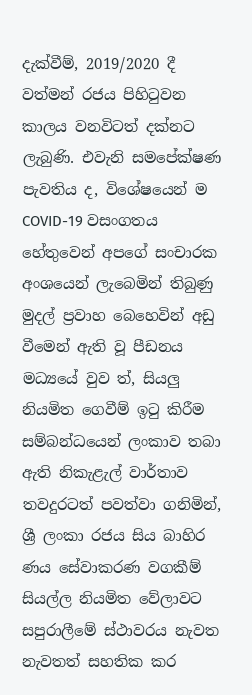දැක්වීම්, 2019/2020 දී වත්මන් රජය පිහිටුවන කාලය වනවිටත් දක්නට ලැබුණි. එවැනි සමපේක්ෂණ පැවතිය ද, විශේෂයෙන් ම COVID-19 වසංගතය හේතුවෙන් අපගේ සංචාරක අංශයෙන් ලැබෙමින් තිබුණු මුදල් ප්‍රවාහ බෙහෙවින් අඩු වීමෙන් ඇති වූ පීඩනය මධ්‍යයේ වුව ත්, සියලු නියමිත ගෙවීම් ඉටු කිරීම සම්බන්ධයෙන් ලංකාව තබා ඇති නිකැළැල් වාර්තාව තවදුරටත් පවත්වා ගනිමින්, ශ්‍රී ලංකා රජය සිය බාහිර ණය සේවාකරණ වගකීම් සියල්ල නියමිත වේලාවට සපුරාලීමේ ස්ථාවරය නැවත නැවතත් සහතික කර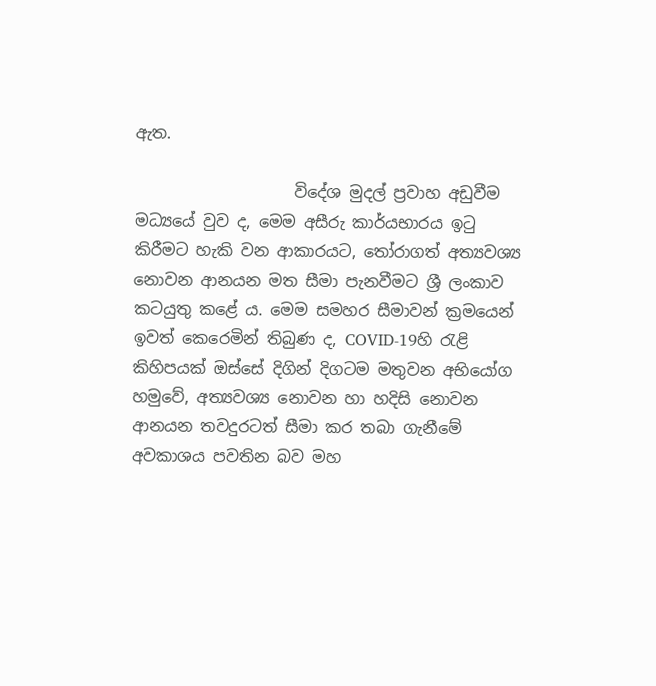ඇත.

                    විදේශ මුදල් ප්‍රවාහ අඩුවීම මධ්‍යයේ වුව ද, මෙම අසීරු කාර්යභාරය ඉටු කිරීමට හැකි වන ආකාරයට, තෝරාගත් අත්‍යවශ්‍ය නොවන ආනයන මත සීමා පැනවීමට ශ්‍රී ලංකාව කටයුතු කළේ ය. මෙම සමහර සීමාවන් ක්‍රමයෙන් ඉවත් කෙරෙමින් තිබුණ ද, COVID-19හි රැළි කිහිපයක් ඔස්සේ දිගින් දිගටම මතුවන අභියෝග හමුවේ, අත්‍යවශ්‍ය නොවන හා හදිසි නොවන ආනයන තවදුරටත් සීමා කර තබා ගැනීමේ අවකාශය පවතින බව මහ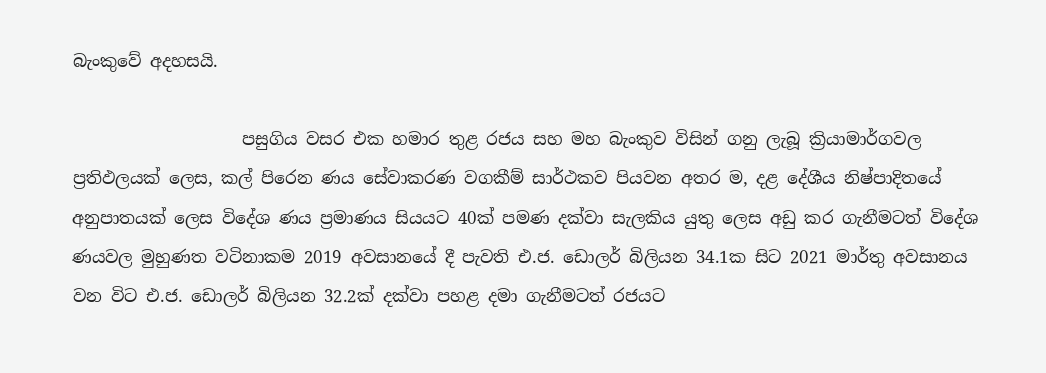බැංකුවේ අදහසයි.

                    පසුගිය වසර එක හමාර තුළ රජය සහ මහ බැංකුව විසින් ගනු ලැබූ ක්‍රියාමාර්ගවල ප්‍රතිඵලයක් ලෙස, කල් පිරෙන ණය සේවාකරණ වගකීම් සාර්ථකව පියවන අතර ම, දළ දේශීය නිෂ්පාදිතයේ අනුපාතයක් ලෙස විදේශ ණය ප්‍රමාණය සියයට 40ක් පමණ දක්වා සැලකිය යුතු ලෙස අඩු කර ගැනීමටත් විදේශ ණයවල මුහුණත වටිනාකම 2019 අවසානයේ දී පැවති එ.ජ. ඩොලර් බිලියන 34.1ක සිට 2021 මාර්තු අවසානය වන විට එ.ජ. ඩොලර් බිලියන 32.2ක් දක්වා පහළ දමා ගැනීමටත් රජයට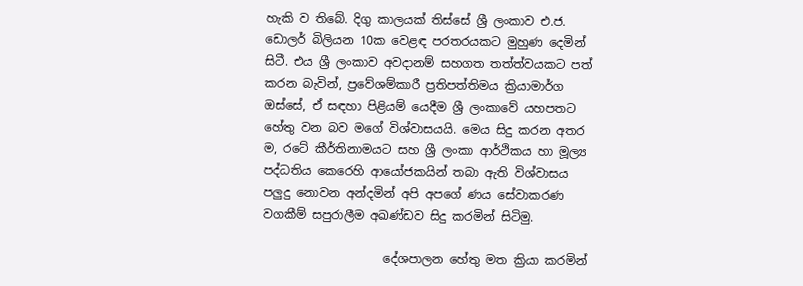හැකි ව තිබේ. දිගු කාලයක් තිස්සේ ශ්‍රී ලංකාව එ.ජ. ඩොලර් බිලියන 10ක වෙළඳ පරතරයකට මුහුණ දෙමින් සිටී. එය ශ්‍රී ලංකාව අවදානම් සහගත තත්ත්වයකට පත් කරන බැවින්, ප්‍රවේශම්කාරී ප්‍රතිපත්තිමය ක්‍රියාමාර්ග ඔස්සේ, ඒ සඳහා පිළියම් යෙදීම ශ්‍රී ලංකාවේ යහපතට හේතු වන බව මගේ විශ්වාසයයි. මෙය සිදු කරන අතර ම, රටේ කීර්තිනාමයට සහ ශ්‍රී ලංකා ආර්ථිකය හා මූල්‍ය පද්ධතිය කෙරෙහි ආයෝජකයින් තබා ඇති විශ්වාසය පලුදු නොවන අන්දමින් අපි අපගේ ණය සේවාකරණ වගකීම් සපුරාලීම අඛණ්ඩව සිදු කරමින් සිටිමු.

                    දේශපාලන හේතු මත ක්‍රියා කරමින්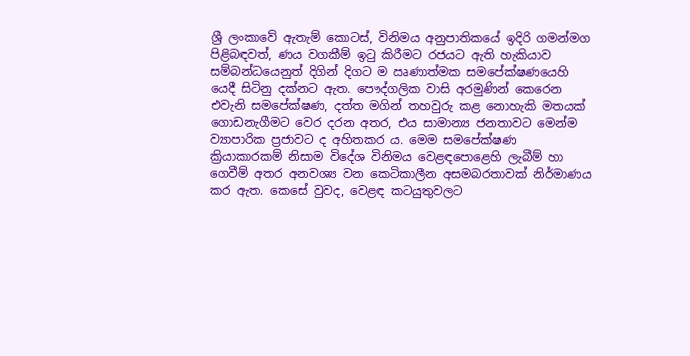ශ්‍රී ලංකාවේ ඇතැම් කොටස්, විනිමය අනුපාතිකයේ ඉදිරි ගමන්මග පිළිබඳවත්, ණය වගකීම් ඉටු කිරීමට රජයට ඇති හැකියාව සම්බන්ධයෙනුත් දිගින් දිගට ම ඍණාත්මක සමපේක්ෂණයෙහි යෙදී සිටිනු දක්නට ඇත. පෞද්ගලික වාසි අරමුණින් කෙරෙන එවැනි සමපේක්ෂණ, දත්ත මගින් තහවුරු කළ නොහැකි මතයක් ගොඩනැගීමට වෙර දරන අතර, එය සාමාන්‍ය ජනතාවට මෙන්ම ව්‍යාපාරික ප්‍රජාවට ද අහිතකර ය. මෙම සමපේක්ෂණ ක්‍රියාකාරකම් නිසාම විදේශ විනිමය වෙළඳපොළෙහි ලැබීම් හා ගෙවීම් අතර අනවශ්‍ය වන කෙටිකාලීන අසමබරතාවක් නිර්මාණය කර ඇත. කෙසේ වුවද, වෙළඳ කටයුතුවලට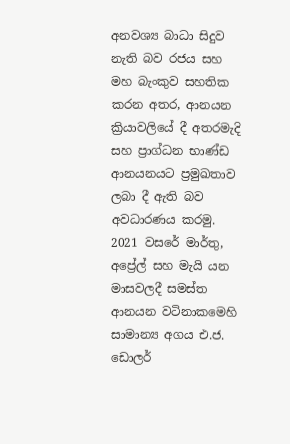අනවශ්‍ය බාධා සිදුව නැති බව රජය සහ මහ බැංකුව සහතික කරන අතර, ආනයන ක්‍රියාවලියේ දී අතරමැදි සහ ප්‍රාග්ධන භාණ්ඩ ආනයනයට ප්‍රමුඛතාව ලබා දී ඇති බව අවධාරණය කරමු. 2021 වසරේ මාර්තු, අප්‍රේල් සහ මැයි යන මාසවලදී සමස්ත ආනයන වටිනාකමෙහි සාමාන්‍ය අගය එ.ජ. ඩොලර්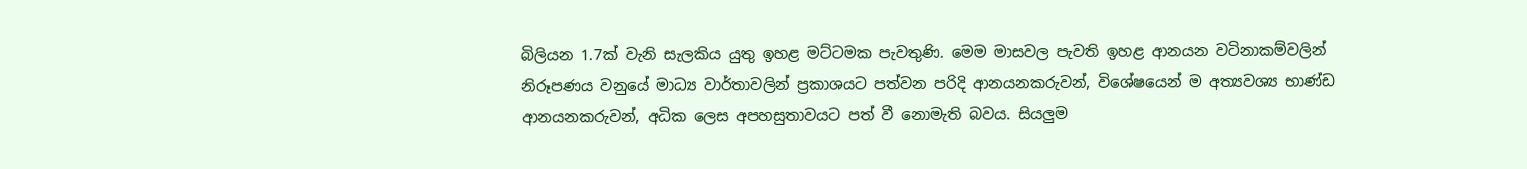බිලියන 1.7ක් වැනි සැලකිය යුතු ඉහළ මට්ටමක පැවතුණි. මෙම මාසවල පැවති ඉහළ ආනයන වටිනාකම්වලින් නිරූපණය වනුයේ මාධ්‍ය වාර්තාවලින් ප්‍රකාශයට පත්වන පරිදි ආනයනකරුවන්, විශේෂයෙන් ම අත්‍යවශ්‍ය භාණ්ඩ ආනයනකරුවන්, අධික ලෙස අපහසුතාවයට පත් වී නොමැති බවය. සියලුම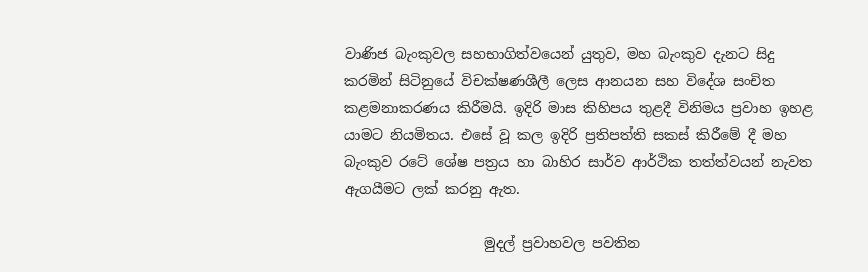වාණිජ බැංකුවල සහභාගිත්වයෙන් යුතුව, මහ බැංකුව දැනට සිදු කරමින් සිටිනුයේ විචක්ෂණශීලී ලෙස ආනයන සහ විදේශ සංචිත කළමනාකරණය කිරීමයි. ඉදිරි මාස කිහිපය තුළදී විනිමය ප්‍රවාහ ඉහළ යාමට නියමිතය. එසේ වූ කල ඉදිරි ප්‍රතිපත්ති සකස් කිරීමේ දී මහ බැංකුව රටේ ශේෂ පත්‍රය හා බාහිර සාර්ව ආර්ථික තත්ත්වයන් නැවත ඇගයීමට ලක් කරනු ඇත.

                    මුදල් ප්‍රවාහවල පවතින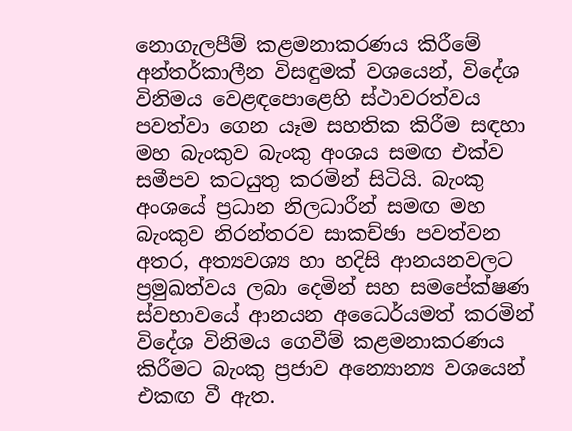නොගැලපීම් කළමනාකරණය කිරීමේ අන්තර්කාලීන විසඳුමක් වශයෙන්, විදේශ විනිමය වෙළඳපොළෙහි ස්ථාවරත්වය පවත්වා ගෙන යෑම සහතික කිරීම සඳහා මහ බැංකුව බැංකු අංශය සමඟ එක්ව සමීපව කටයුතු කරමින් සිටියි. බැංකු අංශයේ ප්‍රධාන නිලධාරීන් සමඟ මහ බැංකුව නිරන්තරව සාකච්ඡා පවත්වන අතර‍, අත්‍යවශ්‍ය හා හදිසි ආනයනවලට ප්‍රමුඛත්වය ලබා දෙමින් සහ සමපේක්ෂණ ස්වභාවයේ ආනයන අධෛර්යමත් කරමින් විදේශ විනිමය ගෙවීම් කළමනාකරණය කිරීමට බැංකු ප්‍රජාව අන්‍යොන්‍ය වශයෙන් එකඟ වී ඇත.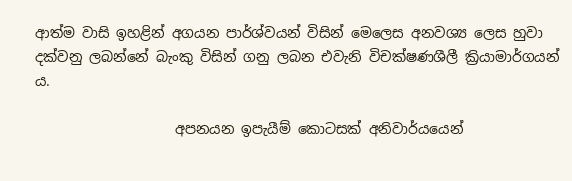ආත්ම වාසි ඉහළින් අගයන පාර්ශ්වයන් විසින් මෙලෙස අනවශ්‍ය ලෙස හුවා දක්වනු ලබන්නේ බැංකු විසින් ගනු ලබන එවැනි විචක්ෂණශීලී ක්‍රියාමාර්ගයන් ය.

                    අපනයන ඉපැයීම් කොටසක් අනිවාර්යයෙන්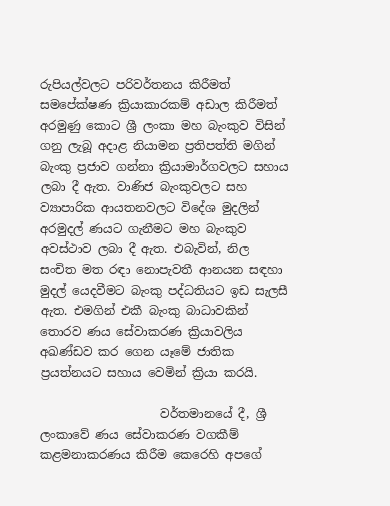රුපියල්වලට පරිවර්තනය කිරීමත් සමපේක්ෂණ ක්‍රියාකාරකම් අඩාල කිරීමත් අරමුණු කොට ශ්‍රී ලංකා මහ බැංකුව විසින් ගනු ලැබූ අදාළ නියාමන ප්‍රතිපත්ති මගින් බැංකු ප්‍රජාව ගන්නා ක්‍රියාමාර්ගවලට සහාය ලබා දී ඇත. වාණිජ බැංකුවලට සහ ව්‍යාපාරික ආයතනවලට විදේශ මුදලින් අරමුදල් ණයට ගැනීමට මහ බැංකුව අවස්ථාව ලබා දී ඇත. එබැවින්, නිල සංචිත මත රඳා නොපැවතී ආනයන සඳහා මුදල් යෙදවීමට බැංකු පද්ධතියට ඉඩ සැලසී ඇත. එමගින් එකී බැංකු බාධාවකින් තොරව ණය සේවාකරණ ක්‍රියාවලිය අඛණ්ඩව කර ගෙන යෑමේ ජාතික ප්‍රයත්නයට සහාය වෙමින් ක්‍රියා කරයි.

                    වර්තමානයේ දී, ශ්‍රී ලංකාවේ ණය සේවාකරණ වගකීම් කළමනාකරණය කිරීම කෙරෙහි අපගේ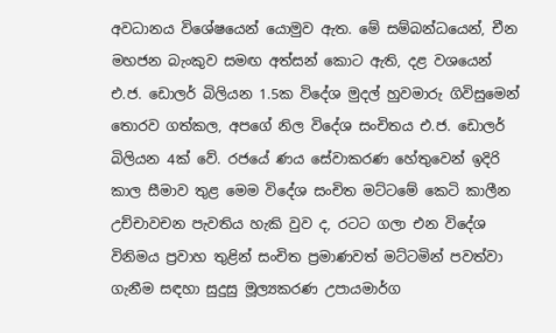අවධානය විශේෂයෙන් යොමුව ඇත. මේ සම්බන්ධයෙන්, චීන මහජන බැංකුව සමඟ අත්සන් කොට ඇති, දළ වශයෙන් එ.ජ. ඩොලර් බිලියන 1.5ක විදේශ මුදල් හුවමාරු ගිවිසුමෙන් තොරව ගත්කල, අපගේ නිල විදේශ සංචිතය එ.ජ. ඩොලර් බිලියන 4ක් වේ. රජයේ ණය සේවාකරණ හේතුවෙන් ඉදිරි කාල සීමාව තුළ මෙම විදේශ සංචිත මට්ටමේ කෙටි කාලීන උච්චාවචන පැවතිය හැකි වුව ද, රටට ගලා එන විදේශ විනිමය ප්‍රවාහ තුළින් සංචිත ප්‍රමාණවත් මට්ටමින් පවත්වා ගැනීම සඳහා සුදුසු මූල්‍යකරණ උපායමාර්ග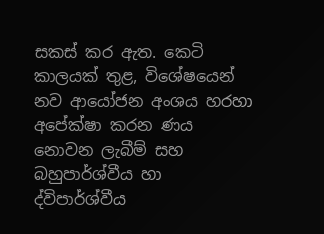සකස් කර ඇත. කෙටි කාලයක් තුළ, විශේෂයෙන් නව ආයෝජන අංශය හරහා අපේක්ෂා කරන ණය නොවන ලැබීම් සහ බහුපාර්ශ්වීය හා ද්විපාර්ශ්වීය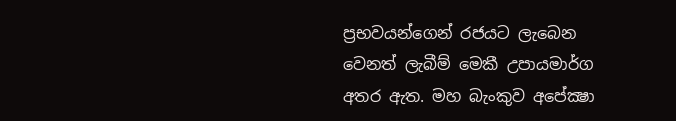ප්‍රභවයන්ගෙන් රජයට ලැබෙන වෙනත් ලැබීම් මෙකී උපායමාර්ග අතර ඇත. මහ බැංකුව අපේක්‍ෂා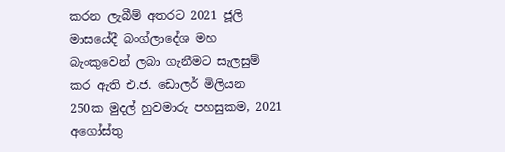කරන ලැබීම් අතරට 2021 ජූලි මාසයේදී බංග්ලාදේශ මහ බැංකුවෙන් ලබා ගැනීමට සැලසුම් කර ඇති එ.ජ. ඩොලර් මිලියන 250ක මුදල් හුවමාරු පහසුකම, 2021 අගෝස්තු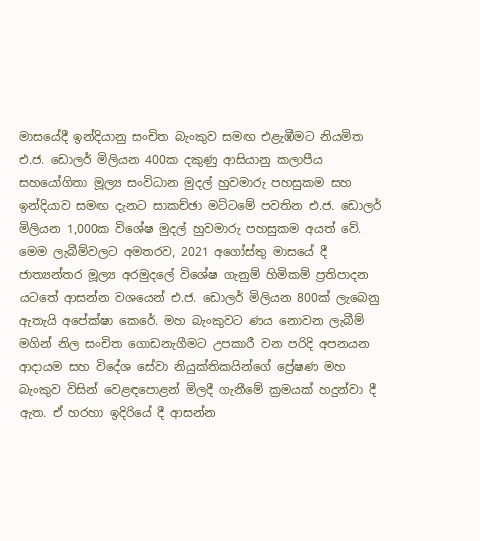මාසයේදී ඉන්දියානු සංචිත බැංකුව සමඟ එළැඹීමට නියමිත එ.ජ. ඩොලර් මිලියන 400ක දකුණු ආසියානු කලාපීය සහයෝගිතා මූල්‍ය සංවිධාන මුදල් හුවමාරු පහසුකම සහ ඉන්දියාව සමඟ දැනට සාකච්ඡා මට්ටමේ පවතින එ.ජ. ඩොලර් මිලියන 1,000ක විශේෂ මුදල් හුවමාරු පහසුකම අයත් වේ. මෙම ලැබීම්වලට අමතරව, 2021 අගෝස්තු මාසයේ දී ජාත්‍යන්තර මූල්‍ය අරමුදලේ විශේෂ ගැනුම් හිමිකම් ප්‍රතිපාදන යටතේ ආසන්න වශයෙන් එ.ජ. ඩොලර් මිලියන 800ක් ලැබෙනු ඇතැයි අපේක්ෂා කෙරේ. මහ බැංකුවට ණය නොවන ලැබීම් මගින් නිල සංචිත ගොඩනැගීමට උපකාරී වන පරිදි අපනයන ආදායම සහ විදේශ සේවා නියුක්තිකයින්ගේ ප්‍රේෂණ මහ බැංකුව විසින් වෙළඳපොළන් මිලදී ගැනීමේ ක්‍රමයක් හදුන්වා දී ඇත. ඒ හරහා ඉදිරියේ දී ආසන්න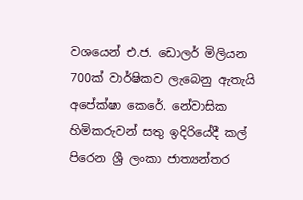වශයෙන් එ.ජ. ඩොලර් මිලියන 700ක් වාර්ෂිකව ලැබෙනු ඇතැයි අපේක්ෂා කෙරේ. නේවාසික හිමිකරුවන් සතු ඉදිරියේදී කල් පිරෙන ශ්‍රී ලංකා ජාත්‍යන්තර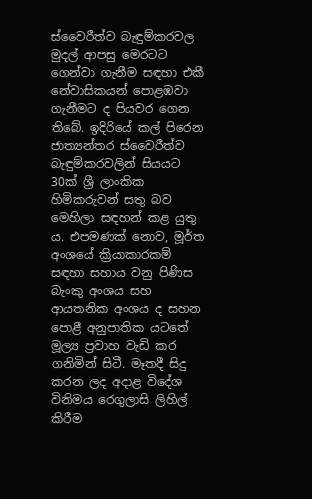ස්වෛරීත්ව බැඳුම්කරවල මුදල් ආපසු මෙරටට ගෙන්වා ගැනීම සඳහා එකී නේවාසිකයන් පොළඹවා ගැනීමට ද පියවර ගෙන තිබේ. ඉදිරියේ කල් පිරෙන ජාත්‍යන්තර ස්වෛරීත්ව බැඳුම්කරවලින් සියයට 30ක් ශ්‍රී ලාංකික හිමිකරුවන් සතු බව මෙහිලා සඳහන් කළ යුතු ය. එපමණක් නොව, මූර්ත අංශයේ ක්‍රියාකාරකම් සඳහා සහාය වනු පිණිස බැංකු අංශය සහ ආයතනික අංශය ද සහන පොළී අනුපාතික යටතේ මූල්‍ය ප්‍රවාහ වැඩි කර ගනිමින් සිටී. මෑතදී සිදු කරන ලද අදාළ විදේශ විනිමය රෙගුලාසි ලිහිල් කිරීම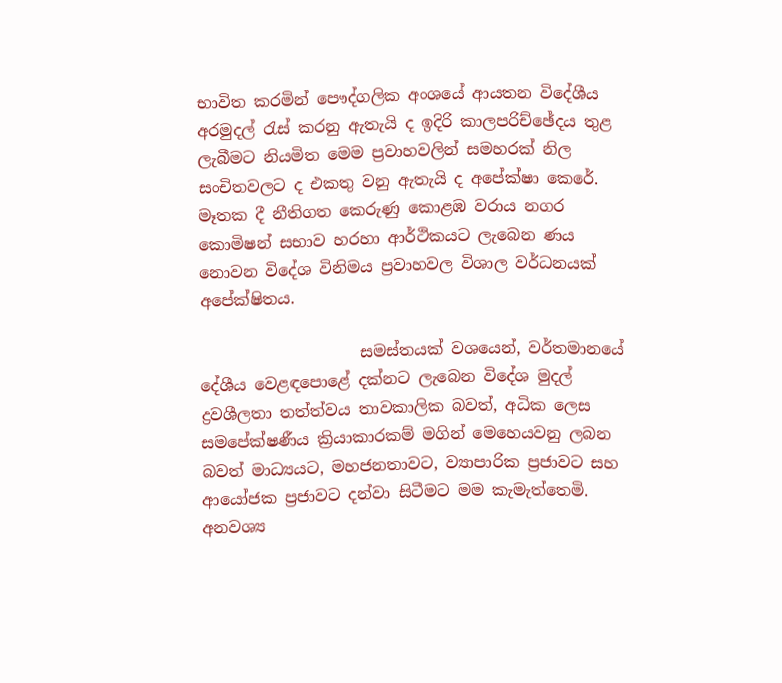භාවිත කරමින් පෞද්ගලික අංශයේ ආයතන විදේශීය අරමුදල් රැස් කරනු ඇතැයි ද ඉදිරි කාලපරිච්ඡේදය තුළ ලැබීමට නියමිත මෙම ප්‍රවාහවලින් සමහරක් නිල සංචිතවලට ද එකතු වනු ඇතැයි ද අපේක්ෂා කෙරේ. මෑතක දී නීතිගත කෙරුණු කොළඹ වරාය නගර කොමිෂන් සභාව හරහා ආර්ථිකයට ලැබෙන ණය නොවන විදේශ විනිමය ප්‍රවාහවල විශාල වර්ධනයක් අපේක්ෂිතය.

                    සමස්තයක් වශයෙන්, වර්තමානයේ දේශීය වෙළඳපොළේ දක්නට ලැබෙන විදේශ මුදල් ද්‍රවශීලතා තත්ත්වය තාවකාලික බවත්, අධික ලෙස සමපේක්ෂණීය ක්‍රියාකාරකම් මගින් මෙහෙයවනු ලබන බවත් මාධ්‍යයට, මහජනතාවට, ව්‍යාපාරික ප්‍රජාවට සහ ආයෝජක ප්‍රජාවට දන්වා සිටීමට මම කැමැත්තෙමි. අනවශ්‍ය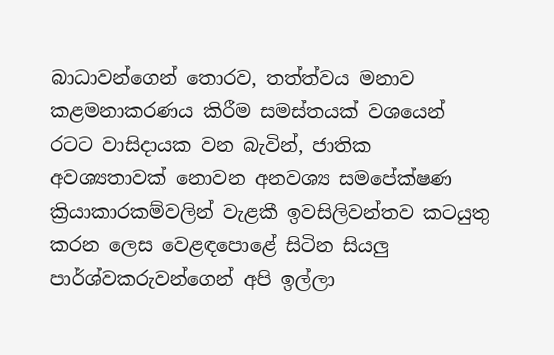බාධාවන්ගෙන් තොරව, තත්ත්වය මනාව කළමනාකරණය කිරීම සමස්තයක් වශයෙන් රටට වාසිදායක වන බැවින්, ජාතික අවශ්‍යතාවක් නොවන අනවශ්‍ය සමපේක්ෂණ ක්‍රියාකාරකම්වලින් වැළකී ඉවසිලිවන්තව කටයුතු කරන ලෙස වෙළඳපොළේ සිටින සියලු පාර්ශ්වකරුවන්ගෙන් අපි ඉල්ලා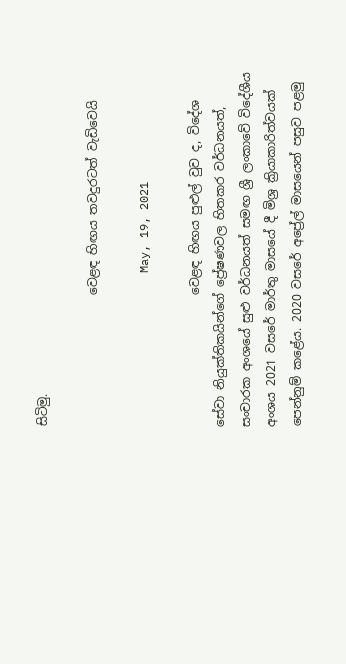සිටිමු.

                      වෙළඳ හිඟය තවදුරටත් වැඩිවෙයි

                      May, 19, 2021

                      වෙ‍ළඳ හිඟය පුළුල් වුව ද, විදේශ සේවා නියුක්තිකයින්ගේ ප්‍රේෂණවල හිතකර වර්ධනයත්, සංචාරක අංශයේ සුළු වර්ධනයත් සමඟ ශ්‍රී ලංකාවේ විදේශීය අංශය 2021 වසරේ මාර්තු මාසයේ දී මිශ්‍ර ක්‍රියාකාරිත්වයක් පෙන්නුම් කළේය. 2020 වසරේ අප්‍රේල් මාසයෙන් පසුව පළමු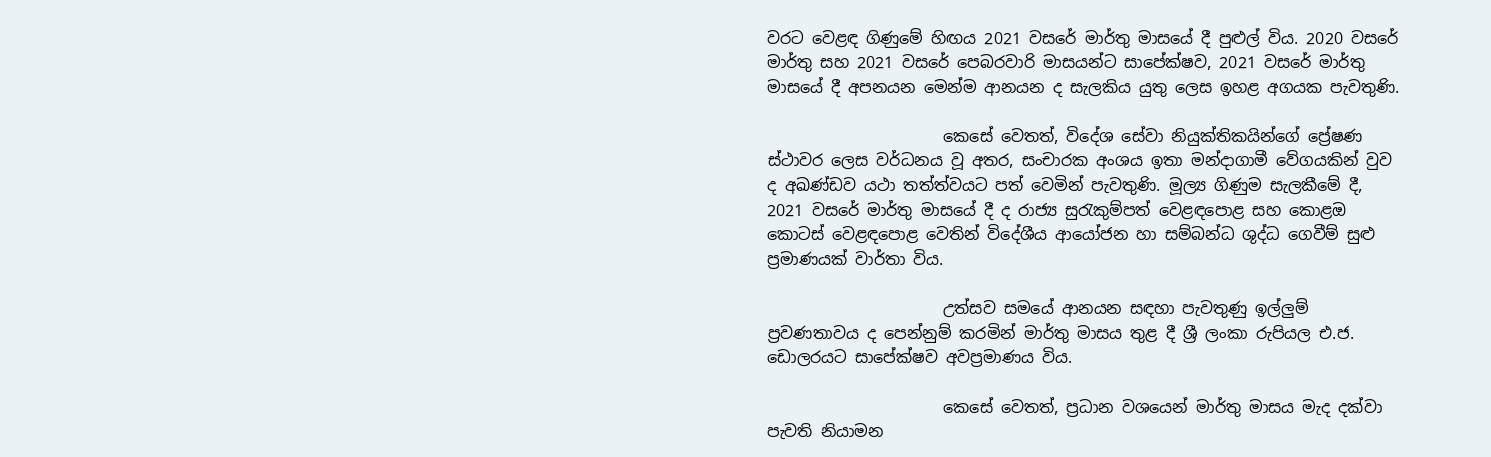වරට වෙළඳ ගිණුමේ හිඟය 2021 වසරේ මාර්තු මාසයේ දී පුළුල් විය. 2020 වසරේ මාර්තු සහ 2021 වසරේ පෙබරවාරි මාසයන්ට සාපේක්ෂව, 2021 වසරේ මාර්තු මාසයේ දී අපනයන මෙන්ම ආනයන ද සැලකිය යුතු ලෙස ඉහ‍ළ අගයක පැවතුණි.

                      කෙසේ වෙතත්, විදේශ සේවා නියුක්තිකයින්ගේ ප්‍රේෂණ ස්ථාවර ලෙස වර්ධනය වූ අතර, සංචාරක අංශය ඉතා මන්දාගාමී වේගයකින් වුව ද අඛණ්ඩව යථා තත්ත්වයට පත් වෙමින් පැවතුණි. මූල්‍ය ගිණුම සැලකීමේ දී, 2021 වසරේ මාර්තු මාසයේ දී ද රාජ්‍ය සුරැකුම්පත් වෙළඳපොළ සහ කොළඔ කොටස් වෙළඳපොළ වෙතින් විදේශීය ආයෝජන හා සම්බන්ධ ශුද්ධ ගෙවීම් සුළු ප්‍රමාණයක් වාර්තා විය.

                      උත්සව සමයේ ආනයන සඳහා පැවතුණු ඉල්ලුම් ප්‍රවණතාවය ද පෙන්නුම් කරමින් මාර්තු මාසය තුළ දී ශ්‍රී ලංකා රුපියල එ.ජ. ඩොලරයට සාපේක්ෂව අවප්‍රමාණය විය.

                      කෙසේ වෙතත්, ප්‍රධාන වශයෙන් මාර්තු මාසය මැද දක්වා පැවති නියාමන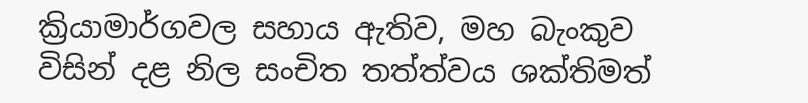ක්‍රියාමාර්ගවල සහාය ඇතිව, මහ බැංකුව විසින් දළ නිල සංචිත තත්ත්වය ශක්තිමත්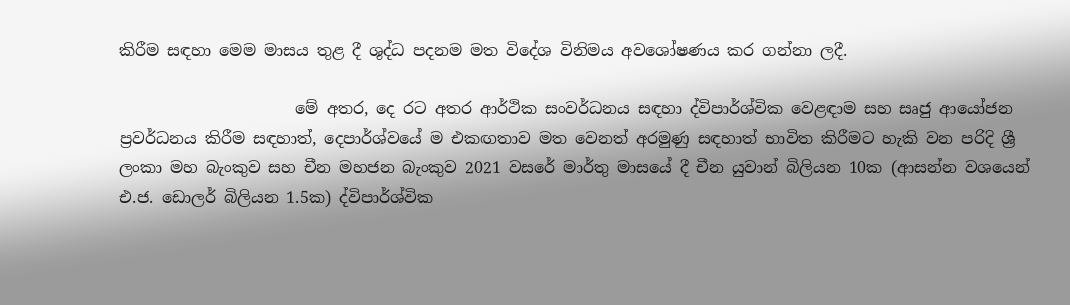කිරීම සඳහා මෙම මාසය තුළ දී ශුද්ධ පදනම මත විදේශ විනිමය අවශෝෂණය කර ගන්නා ලදී.

                      මේ අතර, දෙ රට අතර ආර්ථික සංවර්ධනය සඳහා ද්විපාර්ශ්වික වෙළඳාම සහ සෘජු ආයෝජන ප්‍රවර්ධනය කිරීම සඳහාත්, දෙපාර්ශ්වයේ ම එකඟතාව මත වෙනත් අරමුණු සඳහාත් භාවිත කිරීමට හැකි වන පරිදි ශ්‍රී ලංකා මහ බැංකුව සහ චීන මහජන බැංකුව 2021 වසරේ මාර්තු මාසයේ දී චීන යුවාන් බිලියන 10ක (ආසන්න වශයෙන් එ.ජ. ඩොලර් බිලියන 1.5ක) ද්විපාර්ශ්වික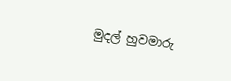මුදල් හුවමාරු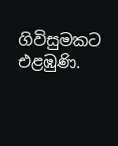ගිවිසුමකට එළඹුණි.